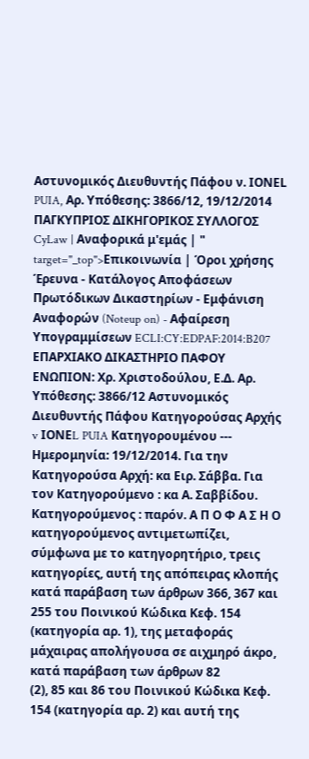Αστυνομικός Διευθυντής Πάφου ν. ΙΟΝΕL PUIA, Αρ. Υπόθεσης: 3866/12, 19/12/2014 ΠΑΓΚΥΠΡΙΟΣ ΔΙΚΗΓΟΡΙΚΟΣ ΣΥΛΛΟΓΟΣ CyLaw | Αναφορικά μ'εμάς | " target="_top">Επικοινωνία | Όροι χρήσης Έρευνα - Κατάλογος Αποφάσεων Πρωτόδικων Δικαστηρίων - Εμφάνιση Αναφορών (Noteup on) - Αφαίρεση Υπογραμμίσεων ECLI:CY:EDPAF:2014:B207 ΕΠΑΡΧΙΑΚΟ ΔΙΚΑΣΤΗΡΙΟ ΠΑΦΟΥ ΕΝΩΠΙΟΝ: Χρ. Χριστοδούλου, Ε.Δ. Αρ. Υπόθεσης: 3866/12 Αστυνομικός Διευθυντής Πάφου Kατηγορούσας Αρχής v ΙΟΝΕL PUIA Κατηγορουμένου --- Ημερομηνία: 19/12/2014. Για την Κατηγορούσα Αρχή: κα Ειρ. Σάββα. Για τον Κατηγορούμενο : κα Α. Σαββίδου. Κατηγορούμενος : παρόν. Α Π Ο Φ Α Σ Η Ο κατηγορούμενος αντιμετωπίζει, σύμφωνα με το κατηγορητήριο, τρεις κατηγορίες, αυτή της απόπειρας κλοπής κατά παράβαση των άρθρων 366, 367 και 255 του Ποινικού Κώδικα Κεφ. 154 (κατηγορία αρ. 1), της μεταφοράς μάχαιρας απολήγουσα σε αιχμηρό άκρο, κατά παράβαση των άρθρων 82
(2), 85 και 86 του Ποινικού Κώδικα Κεφ. 154 (κατηγορία αρ. 2) και αυτή της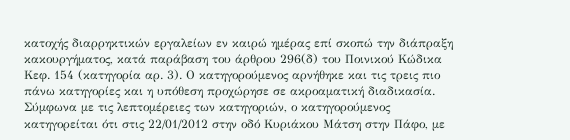κατοχής διαρρηκτικών εργαλείων εν καιρώ ημέρας επί σκοπώ την διάπραξη κακουργήματος, κατά παράβαση του άρθρου 296(δ) του Ποινικού Κώδικα Κεφ. 154 (κατηγορία αρ. 3). Ο κατηγορούμενος αρνήθηκε και τις τρεις πιο πάνω κατηγορίες και η υπόθεση προχώρησε σε ακροαματική διαδικασία. Σύμφωνα με τις λεπτομέρειες των κατηγοριών, ο κατηγορούμενος κατηγορείται ότι στις 22/01/2012 στην οδό Κυριάκου Μάτση στην Πάφο, με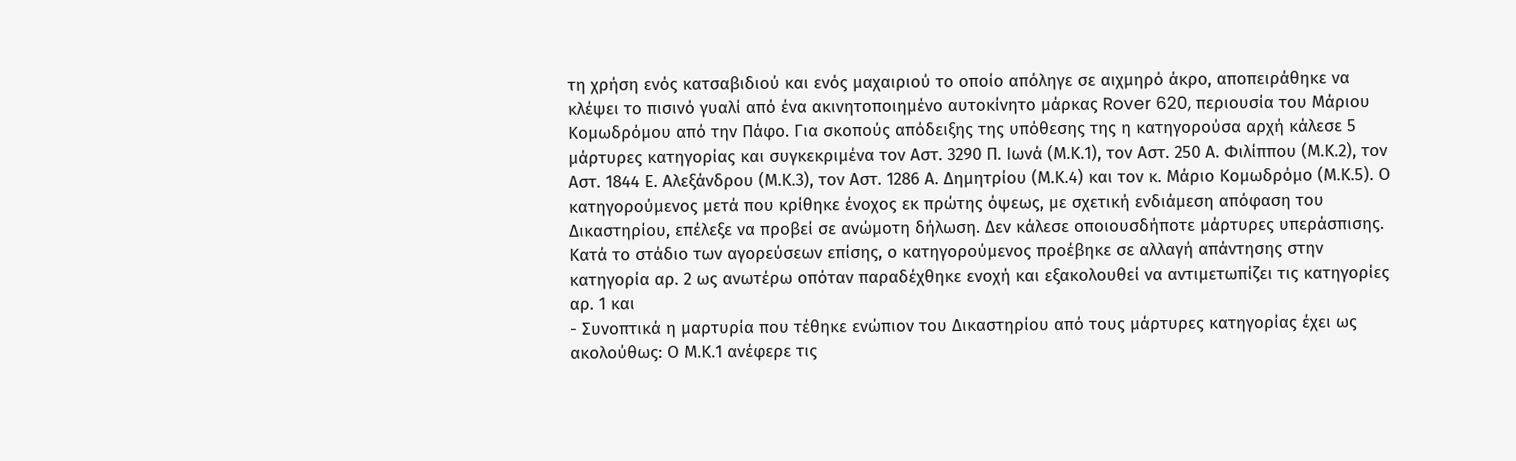τη χρήση ενός κατσαβιδιού και ενός μαχαιριού το οποίο απόληγε σε αιχμηρό άκρο, αποπειράθηκε να κλέψει το πισινό γυαλί από ένα ακινητοποιημένο αυτοκίνητο μάρκας Rover 620, περιουσία του Μάριου Κομωδρόμου από την Πάφο. Για σκοπούς απόδειξης της υπόθεσης της η κατηγορούσα αρχή κάλεσε 5 μάρτυρες κατηγορίας και συγκεκριμένα τον Αστ. 3290 Π. Ιωνά (Μ.Κ.1), τον Αστ. 250 Α. Φιλίππου (Μ.Κ.2), τον Αστ. 1844 Ε. Αλεξάνδρου (Μ.Κ.3), τον Αστ. 1286 Α. Δημητρίου (Μ.Κ.4) και τον κ. Μάριο Κομωδρόμο (Μ.Κ.5). Ο κατηγορούμενος μετά που κρίθηκε ένοχος εκ πρώτης όψεως, με σχετική ενδιάμεση απόφαση του Δικαστηρίου, επέλεξε να προβεί σε ανώμοτη δήλωση. Δεν κάλεσε οποιουσδήποτε μάρτυρες υπεράσπισης. Κατά το στάδιο των αγορεύσεων επίσης, ο κατηγορούμενος προέβηκε σε αλλαγή απάντησης στην κατηγορία αρ. 2 ως ανωτέρω οπόταν παραδέχθηκε ενοχή και εξακολουθεί να αντιμετωπίζει τις κατηγορίες αρ. 1 και
- Συνοπτικά η μαρτυρία που τέθηκε ενώπιον του Δικαστηρίου από τους μάρτυρες κατηγορίας έχει ως ακολούθως: Ο Μ.Κ.1 ανέφερε τις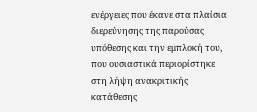ενέργειες που έκανε στα πλαίσια διερεύνησης της παρούσας υπόθεσης και την εμπλοκή του, που ουσιαστικά περιορίστηκε στη λήψη ανακριτικής κατάθεσης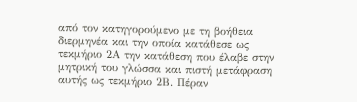από τον κατηγορούμενο με τη βοήθεια διερμηνέα και την οποία κατάθεσε ως τεκμήριο 2Α την κατάθεση που έλαβε στην μητρική του γλώσσα και πιστή μετάφραση αυτής ως τεκμήριο 2Β. Πέραν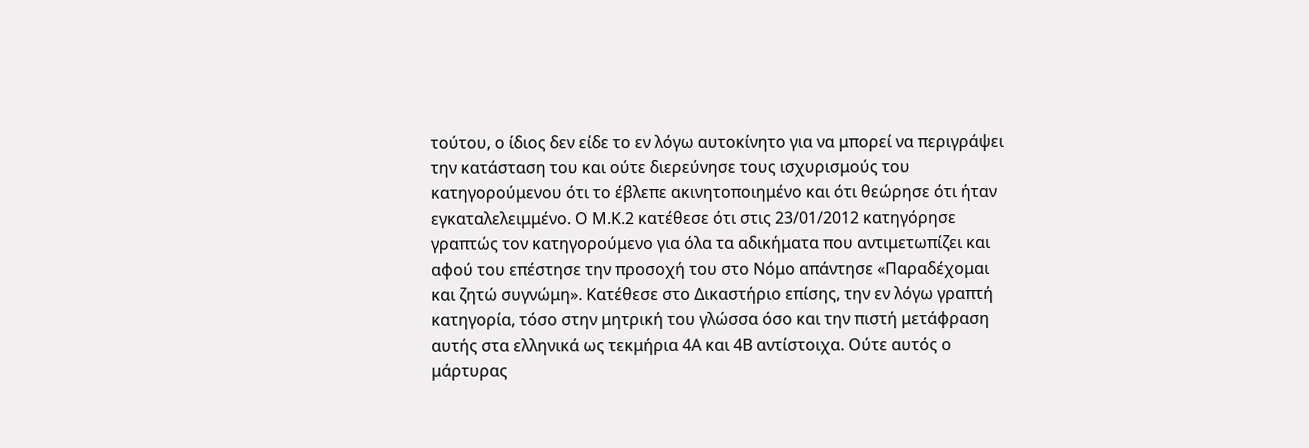τούτου, ο ίδιος δεν είδε το εν λόγω αυτοκίνητο για να μπορεί να περιγράψει την κατάσταση του και ούτε διερεύνησε τους ισχυρισμούς του κατηγορούμενου ότι το έβλεπε ακινητοποιημένο και ότι θεώρησε ότι ήταν εγκαταλελειμμένο. Ο Μ.Κ.2 κατέθεσε ότι στις 23/01/2012 κατηγόρησε γραπτώς τον κατηγορούμενο για όλα τα αδικήματα που αντιμετωπίζει και αφού του επέστησε την προσοχή του στο Νόμο απάντησε «Παραδέχομαι και ζητώ συγνώμη». Κατέθεσε στο Δικαστήριο επίσης, την εν λόγω γραπτή κατηγορία, τόσο στην μητρική του γλώσσα όσο και την πιστή μετάφραση αυτής στα ελληνικά ως τεκμήρια 4Α και 4Β αντίστοιχα. Ούτε αυτός ο μάρτυρας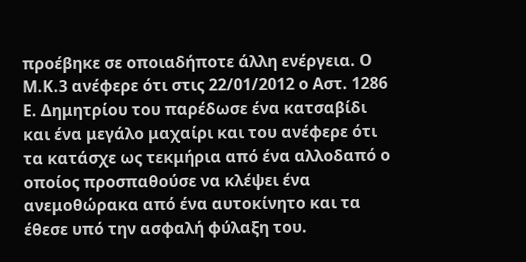προέβηκε σε οποιαδήποτε άλλη ενέργεια. Ο Μ.Κ.3 ανέφερε ότι στις 22/01/2012 ο Αστ. 1286 Ε. Δημητρίου του παρέδωσε ένα κατσαβίδι και ένα μεγάλο μαχαίρι και του ανέφερε ότι τα κατάσχε ως τεκμήρια από ένα αλλοδαπό ο οποίος προσπαθούσε να κλέψει ένα ανεμοθώρακα από ένα αυτοκίνητο και τα έθεσε υπό την ασφαλή φύλαξη του.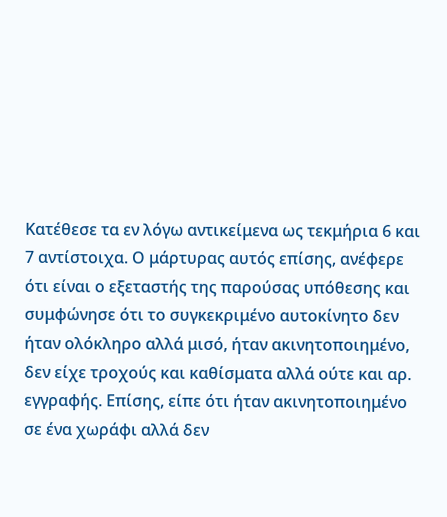Κατέθεσε τα εν λόγω αντικείμενα ως τεκμήρια 6 και 7 αντίστοιχα. Ο μάρτυρας αυτός επίσης, ανέφερε ότι είναι ο εξεταστής της παρούσας υπόθεσης και συμφώνησε ότι το συγκεκριμένο αυτοκίνητο δεν ήταν ολόκληρο αλλά μισό, ήταν ακινητοποιημένο, δεν είχε τροχούς και καθίσματα αλλά ούτε και αρ. εγγραφής. Επίσης, είπε ότι ήταν ακινητοποιημένο σε ένα χωράφι αλλά δεν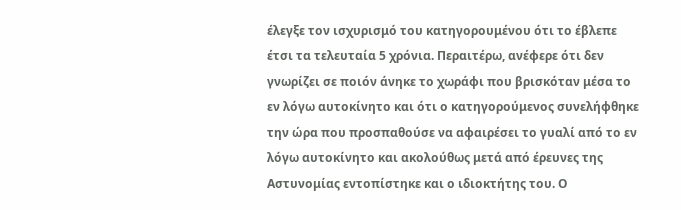έλεγξε τον ισχυρισμό του κατηγορουμένου ότι το έβλεπε έτσι τα τελευταία 5 χρόνια. Περαιτέρω, ανέφερε ότι δεν γνωρίζει σε ποιόν άνηκε το χωράφι που βρισκόταν μέσα το εν λόγω αυτοκίνητο και ότι ο κατηγορούμενος συνελήφθηκε την ώρα που προσπαθούσε να αφαιρέσει το γυαλί από το εν λόγω αυτοκίνητο και ακολούθως μετά από έρευνες της Αστυνομίας εντοπίστηκε και ο ιδιοκτήτης του. Ο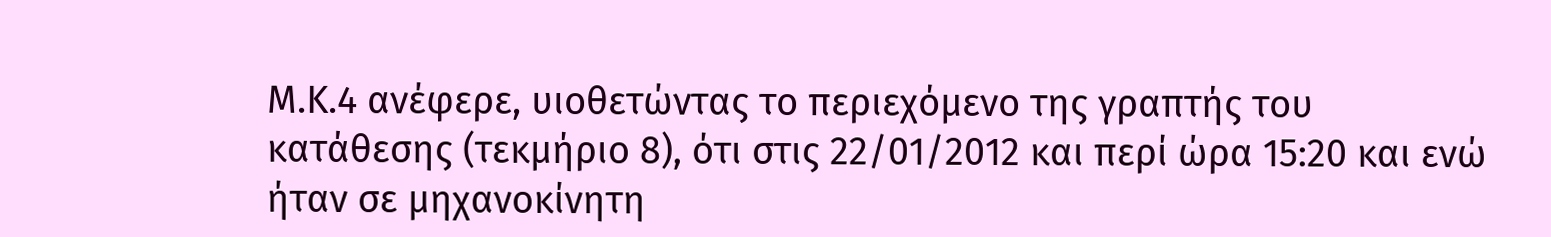Μ.Κ.4 ανέφερε, υιοθετώντας το περιεχόμενο της γραπτής του κατάθεσης (τεκμήριο 8), ότι στις 22/01/2012 και περί ώρα 15:20 και ενώ ήταν σε μηχανοκίνητη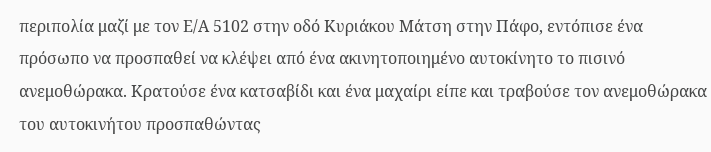περιπολία μαζί με τον Ε/Α 5102 στην οδό Κυριάκου Μάτση στην Πάφο, εντόπισε ένα πρόσωπο να προσπαθεί να κλέψει από ένα ακινητοποιημένο αυτοκίνητο το πισινό ανεμοθώρακα. Κρατούσε ένα κατσαβίδι και ένα μαχαίρι είπε και τραβούσε τον ανεμοθώρακα του αυτοκινήτου προσπαθώντας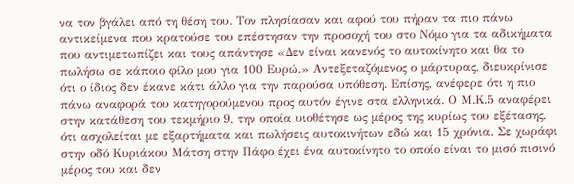να τον βγάλει από τη θέση του. Τον πλησίασαν και αφού του πήραν τα πιο πάνω αντικείμενα που κρατούσε του επέστησαν την προσοχή του στο Νόμο για τα αδικήματα που αντιμετωπίζει και τους απάντησε «Δεν είναι κανενός το αυτοκίνητο και θα το πωλήσω σε κάποιο φίλο μου για 100 Ευρώ.» Αντεξεταζόμενος ο μάρτυρας, διευκρίνισε ότι ο ίδιος δεν έκανε κάτι άλλο για την παρούσα υπόθεση. Επίσης, ανέφερε ότι η πιο πάνω αναφορά του κατηγορούμενου προς αυτόν έγινε στα ελληνικά. Ο Μ.Κ.5 αναφέρει στην κατάθεση του τεκμήριο 9, την οποία υιοθέτησε ως μέρος της κυρίως του εξέτασης, ότι ασχολείται με εξαρτήματα και πωλήσεις αυτοκινήτων εδώ και 15 χρόνια. Σε χωράφι στην οδό Κυριάκου Μάτση στην Πάφο έχει ένα αυτοκίνητο το οποίο είναι το μισό πισινό μέρος του και δεν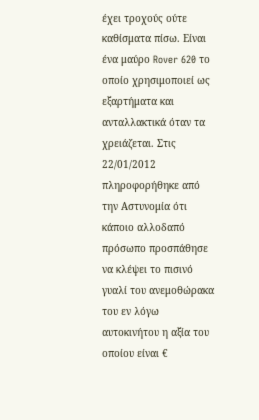έχει τροχούς ούτε καθίσματα πίσω. Είναι ένα μαύρο Rover 620 το οποίο χρησιμοποιεί ως εξαρτήματα και ανταλλακτικά όταν τα χρειάζεται. Στις 22/01/2012 πληροφορήθηκε από την Αστυνομία ότι κάποιο αλλοδαπό πρόσωπο προσπάθησε να κλέψει το πισινό γυαλί του ανεμοθώρακα του εν λόγω αυτοκινήτου η αξία του οποίου είναι €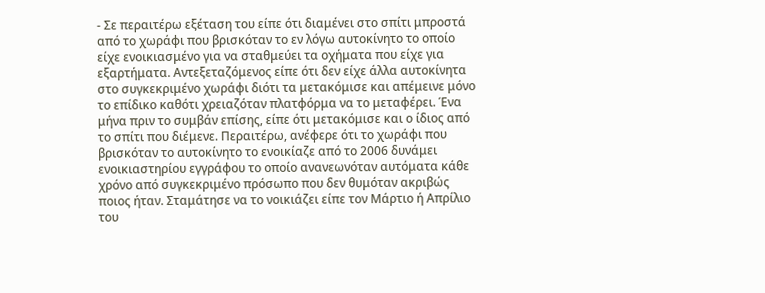- Σε περαιτέρω εξέταση του είπε ότι διαμένει στο σπίτι μπροστά από το χωράφι που βρισκόταν το εν λόγω αυτοκίνητο το οποίο είχε ενοικιασμένο για να σταθμεύει τα οχήματα που είχε για εξαρτήματα. Αντεξεταζόμενος είπε ότι δεν είχε άλλα αυτοκίνητα στο συγκεκριμένο χωράφι διότι τα μετακόμισε και απέμεινε μόνο το επίδικο καθότι χρειαζόταν πλατφόρμα να το μεταφέρει. Ένα μήνα πριν το συμβάν επίσης, είπε ότι μετακόμισε και ο ίδιος από το σπίτι που διέμενε. Περαιτέρω, ανέφερε ότι το χωράφι που βρισκόταν το αυτοκίνητο το ενοικίαζε από το 2006 δυνάμει ενοικιαστηρίου εγγράφου το οποίο ανανεωνόταν αυτόματα κάθε χρόνο από συγκεκριμένο πρόσωπο που δεν θυμόταν ακριβώς ποιος ήταν. Σταμάτησε να το νοικιάζει είπε τον Μάρτιο ή Απρίλιο του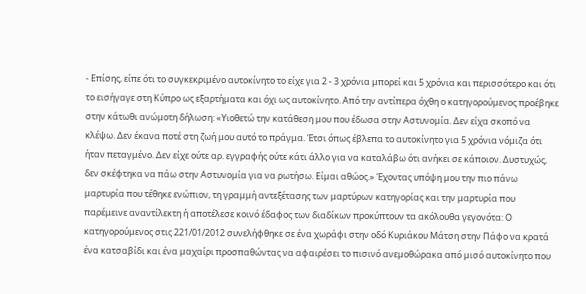- Επίσης, είπε ότι το συγκεκριμένο αυτοκίνητο το είχε για 2 - 3 χρόνια μπορεί και 5 χρόνια και περισσότερο και ότι το εισήγαγε στη Κύπρο ως εξαρτήματα και όχι ως αυτοκίνητο. Από την αντίπερα όχθη ο κατηγορούμενος προέβηκε στην κάτωθι ανώμοτη δήλωση: «Υιοθετώ την κατάθεση μου που έδωσα στην Αστυνομία. Δεν είχα σκοπό να κλέψω. Δεν έκανα ποτέ στη ζωή μου αυτό το πράγμα. Έτσι όπως έβλεπα το αυτοκίνητο για 5 χρόνια νόμιζα ότι ήταν πεταγμένο. Δεν είχε ούτε αρ. εγγραφής ούτε κάτι άλλο για να καταλάβω ότι ανήκει σε κάποιον. Δυστυχώς, δεν σκέφτηκα να πάω στην Αστυνομία για να ρωτήσω. Είμαι αθώος.» Έχοντας υπόψη μου την πιο πάνω μαρτυρία που τέθηκε ενώπιον, τη γραμμή αντεξέτασης των μαρτύρων κατηγορίας και την μαρτυρία που παρέμεινε αναντίλεκτη ή αποτέλεσε κοινό έδαφος των διαδίκων προκύπτουν τα ακόλουθα γεγονότα: Ο κατηγορούμενος στις 221/01/2012 συνελήφθηκε σε ένα χωράφι στην οδό Κυριάκου Μάτση στην Πάφο να κρατά ένα κατσαβίδι και ένα μαχαίρι προσπαθώντας να αφαιρέσει το πισινό ανεμοθώρακα από μισό αυτοκίνητο που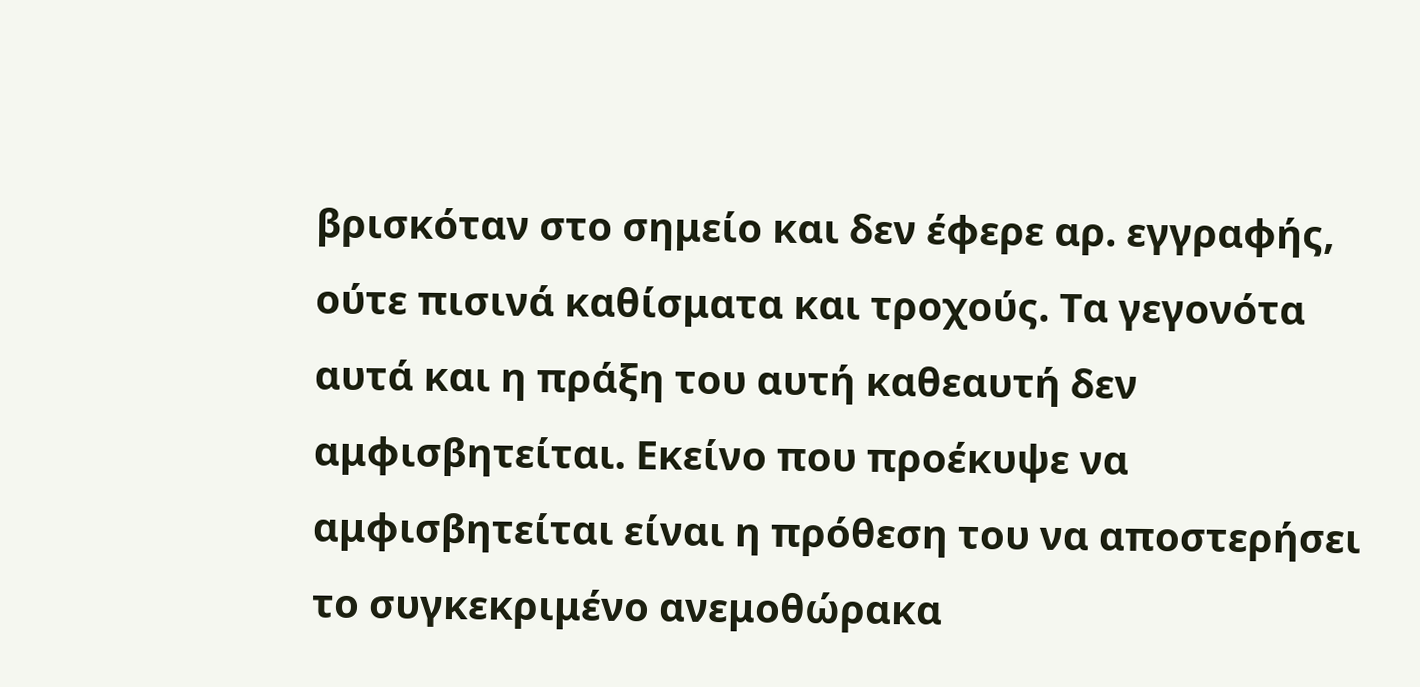βρισκόταν στο σημείο και δεν έφερε αρ. εγγραφής, ούτε πισινά καθίσματα και τροχούς. Τα γεγονότα αυτά και η πράξη του αυτή καθεαυτή δεν αμφισβητείται. Εκείνο που προέκυψε να αμφισβητείται είναι η πρόθεση του να αποστερήσει το συγκεκριμένο ανεμοθώρακα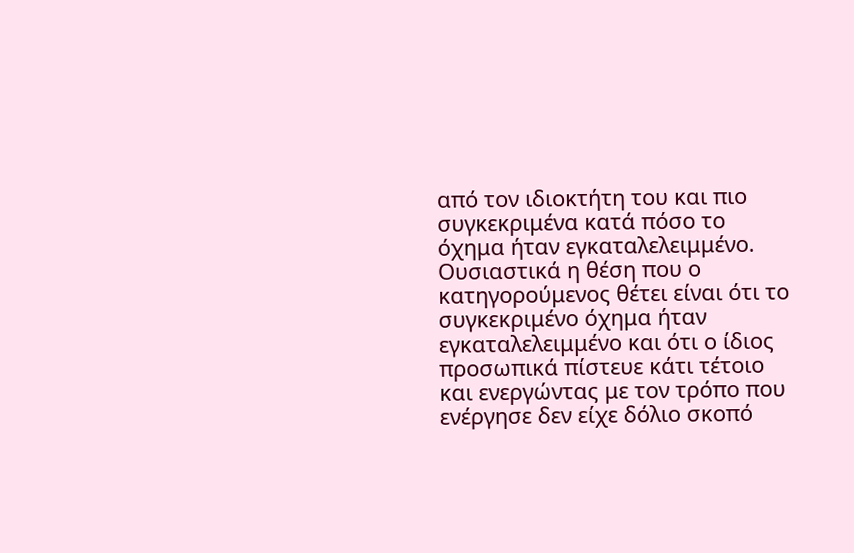από τον ιδιοκτήτη του και πιο συγκεκριμένα κατά πόσο το όχημα ήταν εγκαταλελειμμένο. Ουσιαστικά η θέση που ο κατηγορούμενος θέτει είναι ότι το συγκεκριμένο όχημα ήταν εγκαταλελειμμένο και ότι ο ίδιος προσωπικά πίστευε κάτι τέτοιο και ενεργώντας με τον τρόπο που ενέργησε δεν είχε δόλιο σκοπό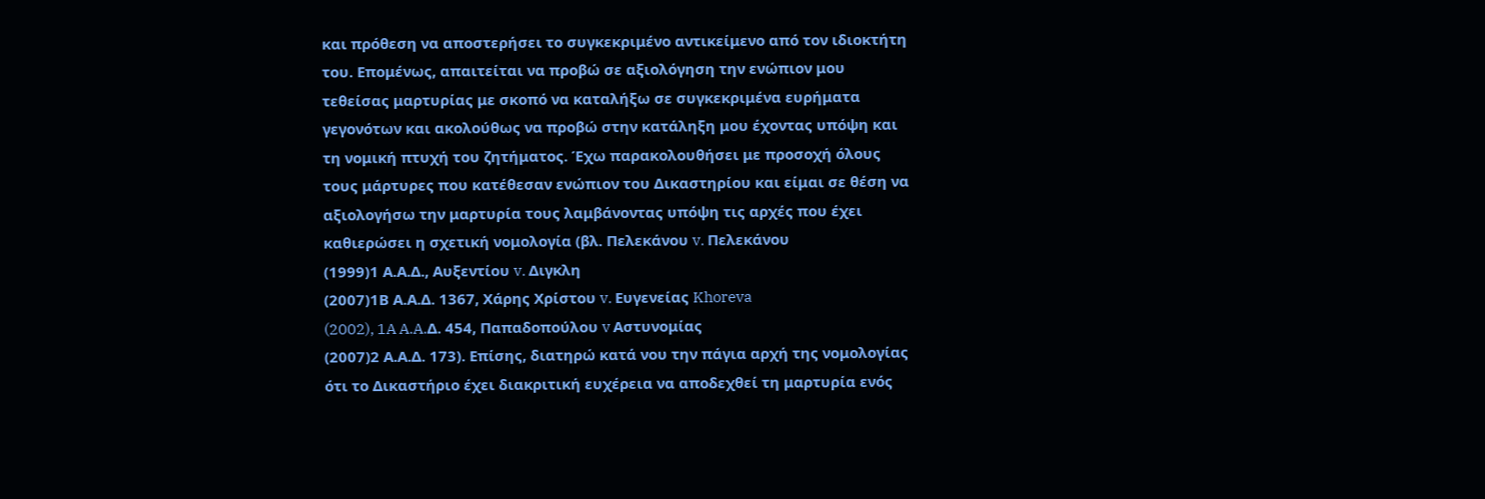και πρόθεση να αποστερήσει το συγκεκριμένο αντικείμενο από τον ιδιοκτήτη του. Επομένως, απαιτείται να προβώ σε αξιολόγηση την ενώπιον μου τεθείσας μαρτυρίας με σκοπό να καταλήξω σε συγκεκριμένα ευρήματα γεγονότων και ακολούθως να προβώ στην κατάληξη μου έχοντας υπόψη και τη νομική πτυχή του ζητήματος. Έχω παρακολουθήσει με προσοχή όλους τους μάρτυρες που κατέθεσαν ενώπιον του Δικαστηρίου και είμαι σε θέση να αξιολογήσω την μαρτυρία τους λαμβάνοντας υπόψη τις αρχές που έχει καθιερώσει η σχετική νομολογία (βλ. Πελεκάνου v. Πελεκάνου
(1999)1 Α.Α.Δ., Αυξεντίου v. Διγκλη
(2007)1Β Α.Α.Δ. 1367, Χάρης Χρίστου v. Ευγενείας Khoreva
(2002), 1A A.A.Δ. 454, Παπαδοπούλου v Αστυνομίας
(2007)2 Α.Α.Δ. 173). Επίσης, διατηρώ κατά νου την πάγια αρχή της νομολογίας ότι το Δικαστήριο έχει διακριτική ευχέρεια να αποδεχθεί τη μαρτυρία ενός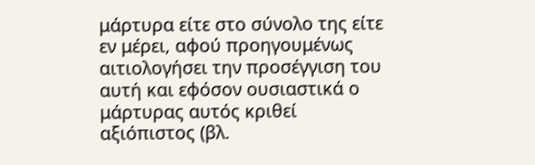μάρτυρα είτε στο σύνολο της είτε εν μέρει, αφού προηγουμένως αιτιολογήσει την προσέγγιση του αυτή και εφόσον ουσιαστικά ο μάρτυρας αυτός κριθεί αξιόπιστος (βλ.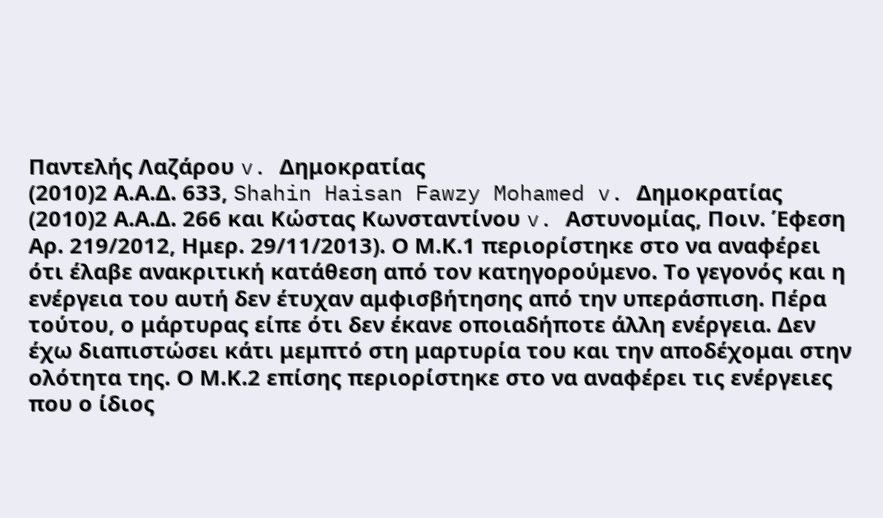Παντελής Λαζάρου v. Δημοκρατίας
(2010)2 Α.Α.Δ. 633, Shahin Haisan Fawzy Mohamed v. Δημοκρατίας
(2010)2 Α.Α.Δ. 266 και Κώστας Κωνσταντίνου v. Αστυνομίας, Ποιν. Έφεση Αρ. 219/2012, Ημερ. 29/11/2013). Ο Μ.Κ.1 περιορίστηκε στο να αναφέρει ότι έλαβε ανακριτική κατάθεση από τον κατηγορούμενο. Το γεγονός και η ενέργεια του αυτή δεν έτυχαν αμφισβήτησης από την υπεράσπιση. Πέρα τούτου, ο μάρτυρας είπε ότι δεν έκανε οποιαδήποτε άλλη ενέργεια. Δεν έχω διαπιστώσει κάτι μεμπτό στη μαρτυρία του και την αποδέχομαι στην ολότητα της. Ο Μ.Κ.2 επίσης περιορίστηκε στο να αναφέρει τις ενέργειες που ο ίδιος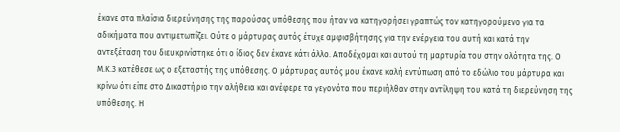έκανε στα πλαίσια διερεύνησης της παρούσας υπόθεσης που ήταν να κατηγορήσει γραπτώς τον κατηγορούμενο για τα αδικήματα που αντιμετωπίζει. Ούτε ο μάρτυρας αυτός έτυχε αμφισβήτησης για την ενέργεια του αυτή και κατά την αντεξέταση του διευκρινίστηκε ότι ο ίδιος δεν έκανε κάτι άλλο. Αποδέχομαι και αυτού τη μαρτυρία του στην ολότητα της. Ο Μ.Κ.3 κατέθεσε ως ο εξεταστής της υπόθεσης. Ο μάρτυρας αυτός μου έκανε καλή εντύπωση από το εδώλιο του μάρτυρα και κρίνω ότι είπε στο Δικαστήριο την αλήθεια και ανέφερε τα γεγονότα που περιήλθαν στην αντίληψη του κατά τη διερεύνηση της υπόθεσης. Η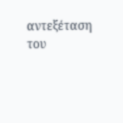αντεξέταση του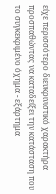είχε περισσότερο διευκρινιστικό χαρακτήρα προσπαθώντας να καταδείξει την κατάσταση που το συγκεκριμένο όχημα - εξάρτημα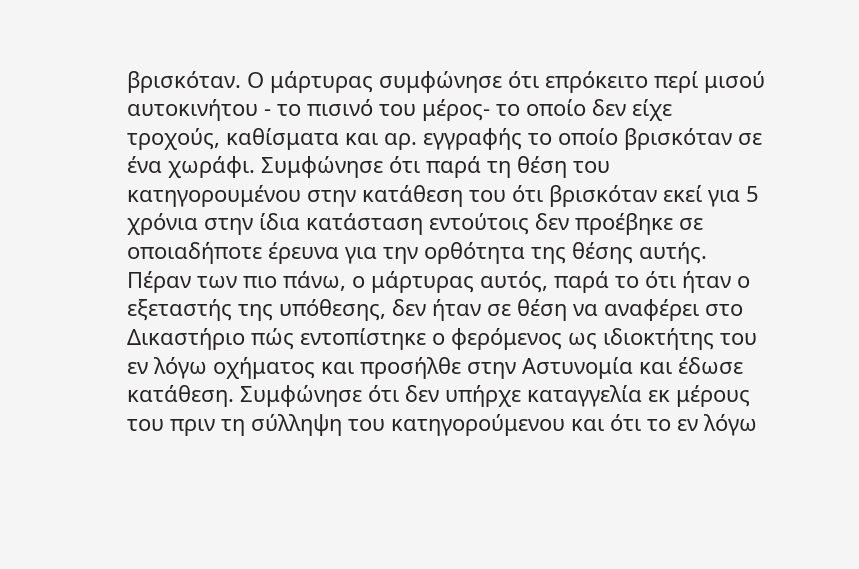βρισκόταν. Ο μάρτυρας συμφώνησε ότι επρόκειτο περί μισού αυτοκινήτου - το πισινό του μέρος- το οποίο δεν είχε τροχούς, καθίσματα και αρ. εγγραφής το οποίο βρισκόταν σε ένα χωράφι. Συμφώνησε ότι παρά τη θέση του κατηγορουμένου στην κατάθεση του ότι βρισκόταν εκεί για 5 χρόνια στην ίδια κατάσταση εντούτοις δεν προέβηκε σε οποιαδήποτε έρευνα για την ορθότητα της θέσης αυτής. Πέραν των πιο πάνω, ο μάρτυρας αυτός, παρά το ότι ήταν ο εξεταστής της υπόθεσης, δεν ήταν σε θέση να αναφέρει στο Δικαστήριο πώς εντοπίστηκε ο φερόμενος ως ιδιοκτήτης του εν λόγω οχήματος και προσήλθε στην Αστυνομία και έδωσε κατάθεση. Συμφώνησε ότι δεν υπήρχε καταγγελία εκ μέρους του πριν τη σύλληψη του κατηγορούμενου και ότι το εν λόγω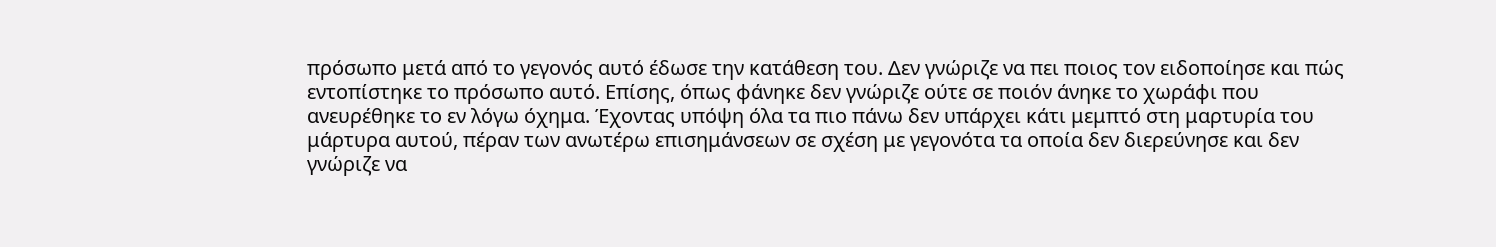πρόσωπο μετά από το γεγονός αυτό έδωσε την κατάθεση του. Δεν γνώριζε να πει ποιος τον ειδοποίησε και πώς εντοπίστηκε το πρόσωπο αυτό. Επίσης, όπως φάνηκε δεν γνώριζε ούτε σε ποιόν άνηκε το χωράφι που ανευρέθηκε το εν λόγω όχημα. Έχοντας υπόψη όλα τα πιο πάνω δεν υπάρχει κάτι μεμπτό στη μαρτυρία του μάρτυρα αυτού, πέραν των ανωτέρω επισημάνσεων σε σχέση με γεγονότα τα οποία δεν διερεύνησε και δεν γνώριζε να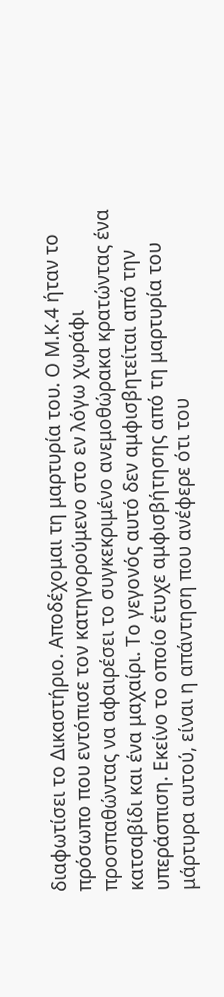διαφωτίσει το Δικαστήριο. Αποδέχομαι τη μαρτυρία του. Ο Μ.Κ.4 ήταν το πρόσωπο που εντόπισε τον κατηγορούμενο στο εν λόγω χωράφι προσπαθώντας να αφαιρέσει το συγκεκριμένο ανεμοθώρακα κρατώντας ένα κατσαβίδι και ένα μαχαίρι. Το γεγονός αυτό δεν αμφισβητείται από την υπεράσπιση. Εκείνο το οποίο έτυχε αμφισβήτησης από τη μαρτυρία του μάρτυρα αυτού, είναι η απάντηση που ανέφερε ότι του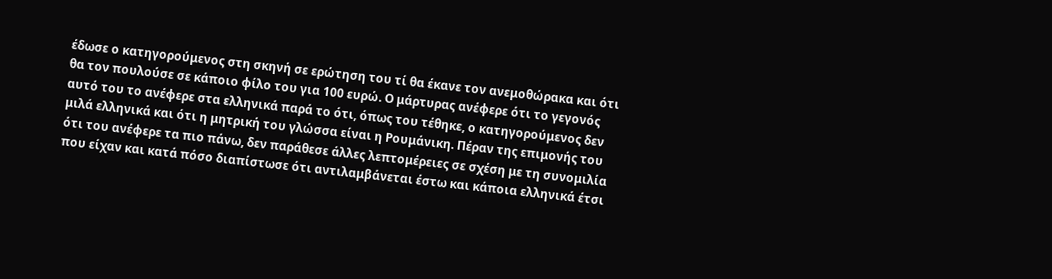έδωσε ο κατηγορούμενος στη σκηνή σε ερώτηση του τί θα έκανε τον ανεμοθώρακα και ότι θα τον πουλούσε σε κάποιο φίλο του για 100 ευρώ. Ο μάρτυρας ανέφερε ότι το γεγονός αυτό του το ανέφερε στα ελληνικά παρά το ότι, όπως του τέθηκε, ο κατηγορούμενος δεν μιλά ελληνικά και ότι η μητρική του γλώσσα είναι η Ρουμάνικη. Πέραν της επιμονής του ότι του ανέφερε τα πιο πάνω, δεν παράθεσε άλλες λεπτομέρειες σε σχέση με τη συνομιλία που είχαν και κατά πόσο διαπίστωσε ότι αντιλαμβάνεται έστω και κάποια ελληνικά έτσι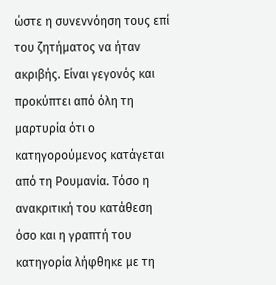ώστε η συνεννόηση τους επί του ζητήματος να ήταν ακριβής. Είναι γεγονός και προκύπτει από όλη τη μαρτυρία ότι ο κατηγορούμενος κατάγεται από τη Ρουμανία. Τόσο η ανακριτική του κατάθεση όσο και η γραπτή του κατηγορία λήφθηκε με τη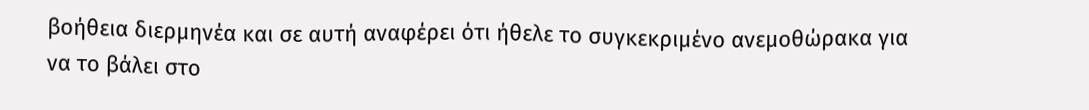βοήθεια διερμηνέα και σε αυτή αναφέρει ότι ήθελε το συγκεκριμένο ανεμοθώρακα για να το βάλει στο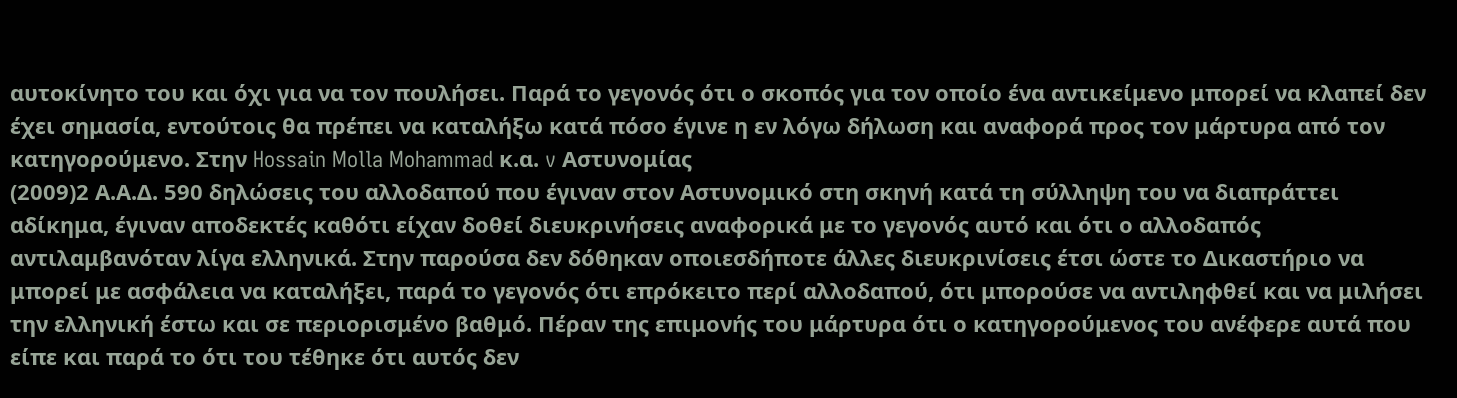αυτοκίνητο του και όχι για να τον πουλήσει. Παρά το γεγονός ότι ο σκοπός για τον οποίο ένα αντικείμενο μπορεί να κλαπεί δεν έχει σημασία, εντούτοις θα πρέπει να καταλήξω κατά πόσο έγινε η εν λόγω δήλωση και αναφορά προς τον μάρτυρα από τον κατηγορούμενο. Στην Hossain Molla Mohammad κ.α. v Αστυνομίας
(2009)2 Α.Α.Δ. 590 δηλώσεις του αλλοδαπού που έγιναν στον Αστυνομικό στη σκηνή κατά τη σύλληψη του να διαπράττει αδίκημα, έγιναν αποδεκτές καθότι είχαν δοθεί διευκρινήσεις αναφορικά με το γεγονός αυτό και ότι ο αλλοδαπός αντιλαμβανόταν λίγα ελληνικά. Στην παρούσα δεν δόθηκαν οποιεσδήποτε άλλες διευκρινίσεις έτσι ώστε το Δικαστήριο να μπορεί με ασφάλεια να καταλήξει, παρά το γεγονός ότι επρόκειτο περί αλλοδαπού, ότι μπορούσε να αντιληφθεί και να μιλήσει την ελληνική έστω και σε περιορισμένο βαθμό. Πέραν της επιμονής του μάρτυρα ότι ο κατηγορούμενος του ανέφερε αυτά που είπε και παρά το ότι του τέθηκε ότι αυτός δεν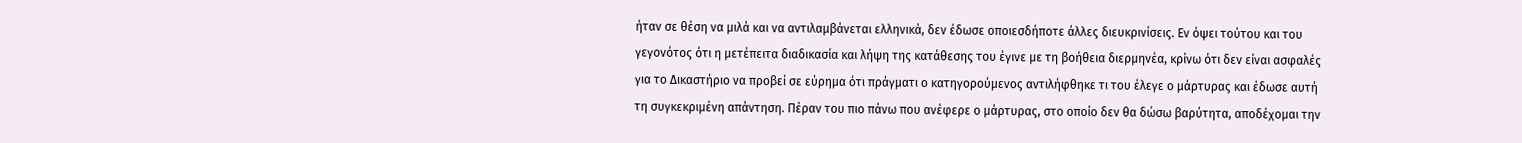ήταν σε θέση να μιλά και να αντιλαμβάνεται ελληνικά, δεν έδωσε οποιεσδήποτε άλλες διευκρινίσεις. Εν όψει τούτου και του γεγονότος ότι η μετέπειτα διαδικασία και λήψη της κατάθεσης του έγινε με τη βοήθεια διερμηνέα, κρίνω ότι δεν είναι ασφαλές για το Δικαστήριο να προβεί σε εύρημα ότι πράγματι ο κατηγορούμενος αντιλήφθηκε τι του έλεγε ο μάρτυρας και έδωσε αυτή τη συγκεκριμένη απάντηση. Πέραν του πιο πάνω που ανέφερε ο μάρτυρας, στο οποίο δεν θα δώσω βαρύτητα, αποδέχομαι την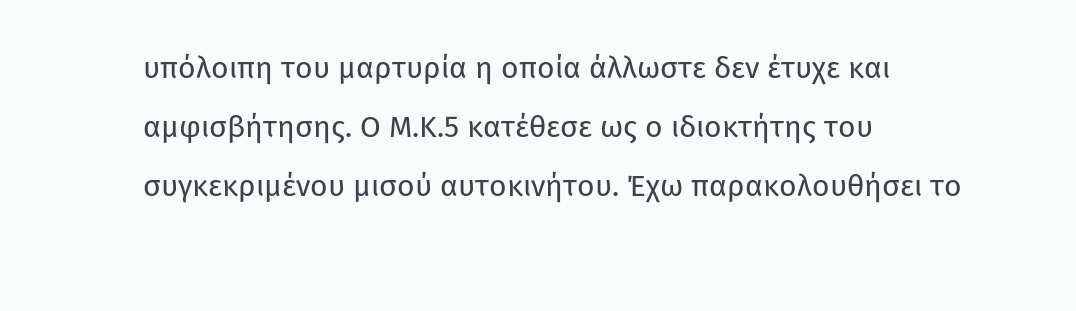υπόλοιπη του μαρτυρία η οποία άλλωστε δεν έτυχε και αμφισβήτησης. Ο Μ.Κ.5 κατέθεσε ως ο ιδιοκτήτης του συγκεκριμένου μισού αυτοκινήτου. Έχω παρακολουθήσει το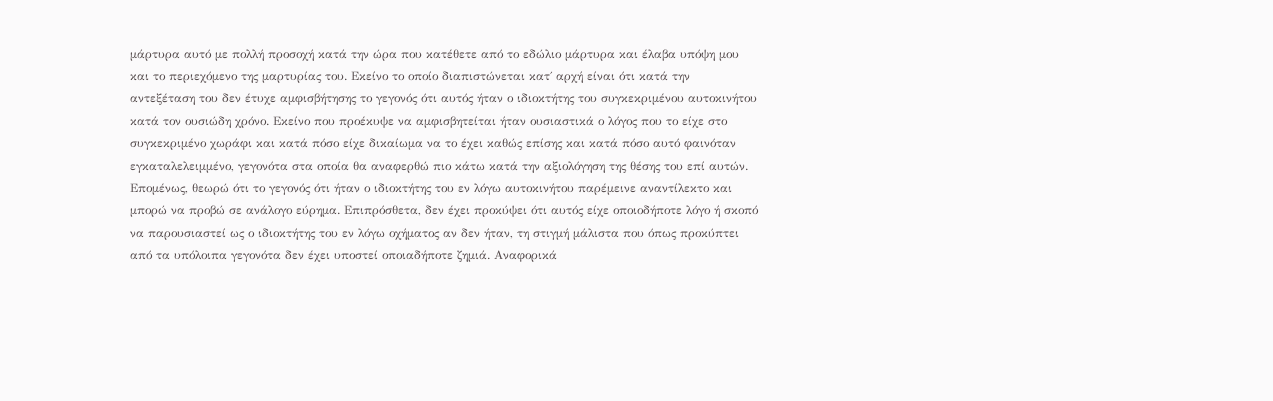μάρτυρα αυτό με πολλή προσοχή κατά την ώρα που κατέθετε από το εδώλιο μάρτυρα και έλαβα υπόψη μου και το περιεχόμενο της μαρτυρίας του. Εκείνο το οποίο διαπιστώνεται κατ΄ αρχή είναι ότι κατά την αντεξέταση του δεν έτυχε αμφισβήτησης το γεγονός ότι αυτός ήταν ο ιδιοκτήτης του συγκεκριμένου αυτοκινήτου κατά τον ουσιώδη χρόνο. Εκείνο που προέκυψε να αμφισβητείται ήταν ουσιαστικά ο λόγος που το είχε στο συγκεκριμένο χωράφι και κατά πόσο είχε δικαίωμα να το έχει καθώς επίσης και κατά πόσο αυτό φαινόταν εγκαταλελειμμένο, γεγονότα στα οποία θα αναφερθώ πιο κάτω κατά την αξιολόγηση της θέσης του επί αυτών. Επομένως, θεωρώ ότι το γεγονός ότι ήταν ο ιδιοκτήτης του εν λόγω αυτοκινήτου παρέμεινε αναντίλεκτο και μπορώ να προβώ σε ανάλογο εύρημα. Επιπρόσθετα, δεν έχει προκύψει ότι αυτός είχε οποιοδήποτε λόγο ή σκοπό να παρουσιαστεί ως ο ιδιοκτήτης του εν λόγω οχήματος αν δεν ήταν, τη στιγμή μάλιστα που όπως προκύπτει από τα υπόλοιπα γεγονότα δεν έχει υποστεί οποιαδήποτε ζημιά. Αναφορικά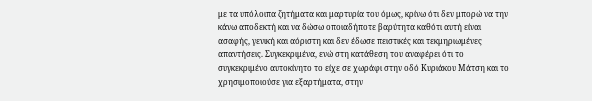με τα υπόλοιπα ζητήματα και μαρτυρία του όμως, κρίνω ότι δεν μπορώ να την κάνω αποδεκτή και να δώσω οποιαδήποτε βαρύτητα καθότι αυτή είναι ασαφής, γενική και αόριστη και δεν έδωσε πειστικές και τεκμηριωμένες απαντήσεις. Συγκεκριμένα, ενώ στη κατάθεση του αναφέρει ότι το συγκεκριμένο αυτοκίνητο το είχε σε χωράφι στην οδό Κυριάκου Μάτση και το χρησιμοποιούσε για εξαρτήματα, στην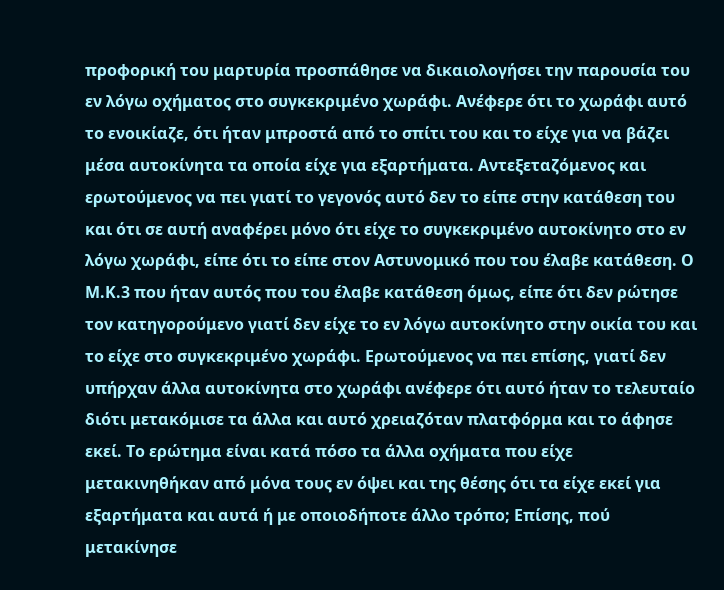προφορική του μαρτυρία προσπάθησε να δικαιολογήσει την παρουσία του εν λόγω οχήματος στο συγκεκριμένο χωράφι. Ανέφερε ότι το χωράφι αυτό το ενοικίαζε, ότι ήταν μπροστά από το σπίτι του και το είχε για να βάζει μέσα αυτοκίνητα τα οποία είχε για εξαρτήματα. Αντεξεταζόμενος και ερωτούμενος να πει γιατί το γεγονός αυτό δεν το είπε στην κατάθεση του και ότι σε αυτή αναφέρει μόνο ότι είχε το συγκεκριμένο αυτοκίνητο στο εν λόγω χωράφι, είπε ότι το είπε στον Αστυνομικό που του έλαβε κατάθεση. Ο Μ.Κ.3 που ήταν αυτός που του έλαβε κατάθεση όμως, είπε ότι δεν ρώτησε τον κατηγορούμενο γιατί δεν είχε το εν λόγω αυτοκίνητο στην οικία του και το είχε στο συγκεκριμένο χωράφι. Ερωτούμενος να πει επίσης, γιατί δεν υπήρχαν άλλα αυτοκίνητα στο χωράφι ανέφερε ότι αυτό ήταν το τελευταίο διότι μετακόμισε τα άλλα και αυτό χρειαζόταν πλατφόρμα και το άφησε εκεί. Το ερώτημα είναι κατά πόσο τα άλλα οχήματα που είχε μετακινηθήκαν από μόνα τους εν όψει και της θέσης ότι τα είχε εκεί για εξαρτήματα και αυτά ή με οποιοδήποτε άλλο τρόπο; Επίσης, πού μετακίνησε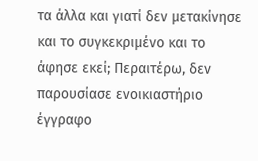τα άλλα και γιατί δεν μετακίνησε και το συγκεκριμένο και το άφησε εκεί; Περαιτέρω, δεν παρουσίασε ενοικιαστήριο έγγραφο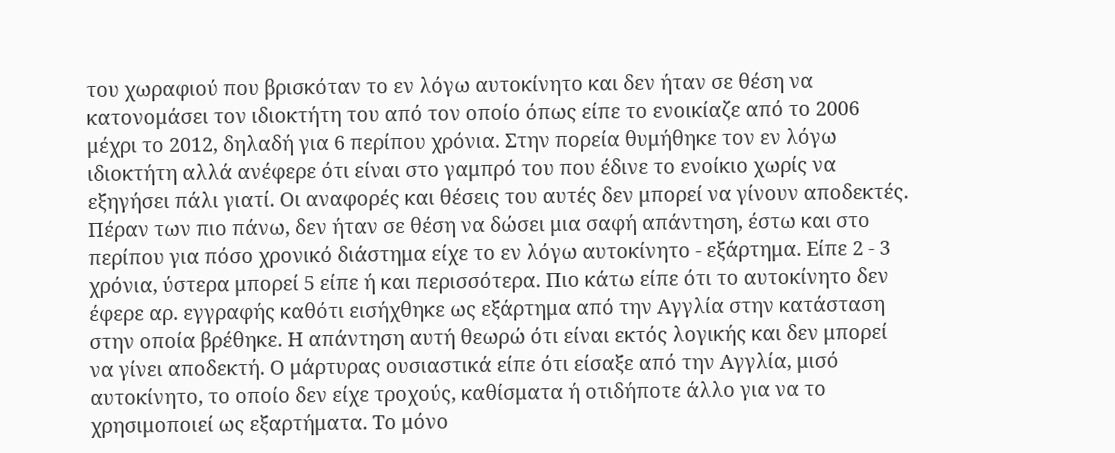του χωραφιού που βρισκόταν το εν λόγω αυτοκίνητο και δεν ήταν σε θέση να κατονομάσει τον ιδιοκτήτη του από τον οποίο όπως είπε το ενοικίαζε από το 2006 μέχρι το 2012, δηλαδή για 6 περίπου χρόνια. Στην πορεία θυμήθηκε τον εν λόγω ιδιοκτήτη αλλά ανέφερε ότι είναι στο γαμπρό του που έδινε το ενοίκιο χωρίς να εξηγήσει πάλι γιατί. Οι αναφορές και θέσεις του αυτές δεν μπορεί να γίνουν αποδεκτές. Πέραν των πιο πάνω, δεν ήταν σε θέση να δώσει μια σαφή απάντηση, έστω και στο περίπου για πόσο χρονικό διάστημα είχε το εν λόγω αυτοκίνητο - εξάρτημα. Είπε 2 - 3 χρόνια, ύστερα μπορεί 5 είπε ή και περισσότερα. Πιο κάτω είπε ότι το αυτοκίνητο δεν έφερε αρ. εγγραφής καθότι εισήχθηκε ως εξάρτημα από την Αγγλία στην κατάσταση στην οποία βρέθηκε. Η απάντηση αυτή θεωρώ ότι είναι εκτός λογικής και δεν μπορεί να γίνει αποδεκτή. Ο μάρτυρας ουσιαστικά είπε ότι είσαξε από την Αγγλία, μισό αυτοκίνητο, το οποίο δεν είχε τροχούς, καθίσματα ή οτιδήποτε άλλο για να το χρησιμοποιεί ως εξαρτήματα. Το μόνο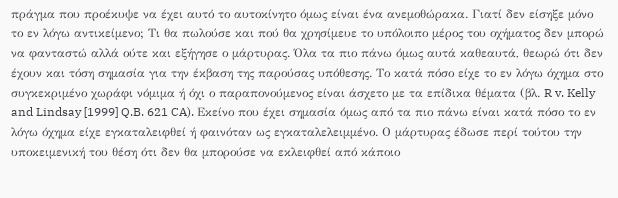πράγμα που προέκυψε να έχει αυτό το αυτοκίνητο όμως είναι ένα ανεμοθώρακα. Γιατί δεν είσηξε μόνο το εν λόγω αντικείμενο; Τι θα πωλούσε και πού θα χρησίμευε το υπόλοιπο μέρος του οχήματος δεν μπορώ να φανταστώ αλλά ούτε και εξήγησε ο μάρτυρας. Όλα τα πιο πάνω όμως αυτά καθεαυτά, θεωρώ ότι δεν έχουν και τόση σημασία για την έκβαση της παρούσας υπόθεσης. Το κατά πόσο είχε το εν λόγω όχημα στο συγκεκριμένο χωράφι νόμιμα ή όχι ο παραπονούμενος είναι άσχετο με τα επίδικα θέματα (βλ. R v. Kelly and Lindsay [1999] Q.B. 621 CA). Εκείνο που έχει σημασία όμως από τα πιο πάνω είναι κατά πόσο το εν λόγω όχημα είχε εγκαταλειφθεί ή φαινόταν ως εγκαταλελειμμένο. Ο μάρτυρας έδωσε περί τούτου την υποκειμενική του θέση ότι δεν θα μπορούσε να εκλειφθεί από κάποιο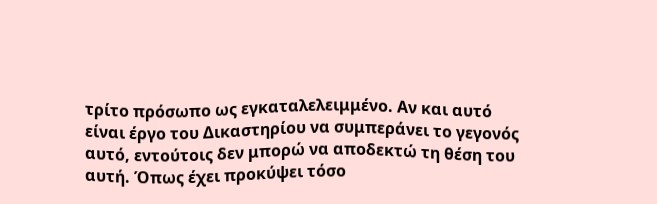τρίτο πρόσωπο ως εγκαταλελειμμένο. Αν και αυτό είναι έργο του Δικαστηρίου να συμπεράνει το γεγονός αυτό, εντούτοις δεν μπορώ να αποδεκτώ τη θέση του αυτή. Όπως έχει προκύψει τόσο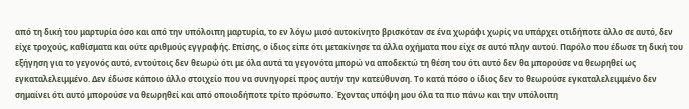από τη δική του μαρτυρία όσο και από την υπόλοιπη μαρτυρία, το εν λόγω μισό αυτοκίνητο βρισκόταν σε ένα χωράφι χωρίς να υπάρχει οτιδήποτε άλλο σε αυτό, δεν είχε τροχούς, καθίσματα και ούτε αριθμούς εγγραφής. Επίσης, ο ίδιος είπε ότι μετακίνησε τα άλλα οχήματα που είχε σε αυτό πλην αυτού. Παρόλο που έδωσε τη δική του εξήγηση για το γεγονός αυτό, εντούτοις δεν θεωρώ ότι με όλα αυτά τα γεγονότα μπορώ να αποδεκτώ τη θέση του ότι αυτό δεν θα μπορούσε να θεωρηθεί ως εγκαταλελειμμένο. Δεν έδωσε κάποιο άλλο στοιχείο που να συνηγορεί προς αυτήν την κατεύθυνση. Το κατά πόσο ο ίδιος δεν το θεωρούσε εγκαταλελειμμένο δεν σημαίνει ότι αυτό μπορούσε να θεωρηθεί και από οποιοδήποτε τρίτο πρόσωπο. Έχοντας υπόψη μου όλα τα πιο πάνω και την υπόλοιπη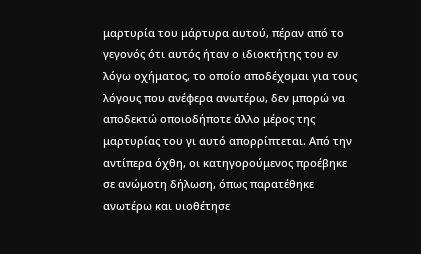μαρτυρία του μάρτυρα αυτού, πέραν από το γεγονός ότι αυτός ήταν ο ιδιοκτήτης του εν λόγω οχήματος, το οποίο αποδέχομαι για τους λόγους που ανέφερα ανωτέρω, δεν μπορώ να αποδεκτώ οποιοδήποτε άλλο μέρος της μαρτυρίας του γι αυτό απορρίπτεται. Από την αντίπερα όχθη, οι κατηγορούμενος προέβηκε σε ανώμοτη δήλωση, όπως παρατέθηκε ανωτέρω και υιοθέτησε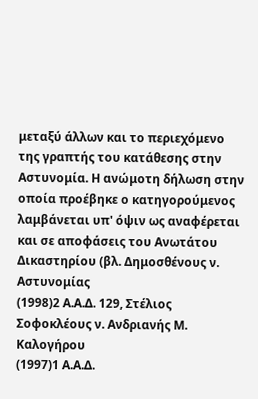μεταξύ άλλων και το περιεχόμενο της γραπτής του κατάθεσης στην Αστυνομία. Η ανώμοτη δήλωση στην οποία προέβηκε ο κατηγορούμενος λαμβάνεται υπ' όψιν ως αναφέρεται και σε αποφάσεις του Ανωτάτου Δικαστηρίου (βλ. Δημοσθένους ν. Αστυνομίας
(1998)2 Α.Α.Δ. 129, Στέλιος Σοφοκλέους ν. Ανδριανής Μ. Καλογήρου
(1997)1 Α.Α.Δ.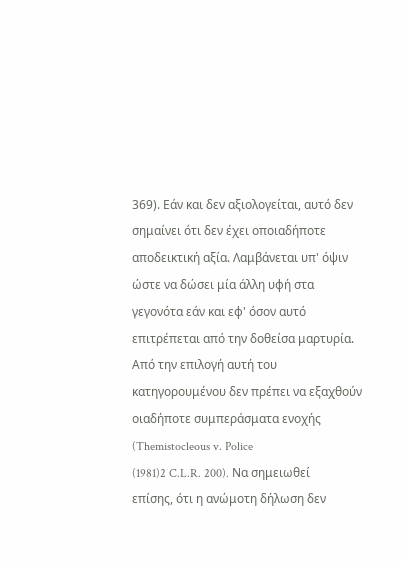369). Εάν και δεν αξιολογείται, αυτό δεν σημαίνει ότι δεν έχει οποιαδήποτε αποδεικτική αξία. Λαμβάνεται υπ' όψιν ώστε να δώσει μία άλλη υφή στα γεγονότα εάν και εφ' όσον αυτό επιτρέπεται από την δοθείσα μαρτυρία. Από την επιλογή αυτή του κατηγορουμένου δεν πρέπει να εξαχθούν οιαδήποτε συμπεράσματα ενοχής (Themistocleous v. Police
(1981)2 C.L.R. 200). Να σημειωθεί επίσης, ότι η ανώμοτη δήλωση δεν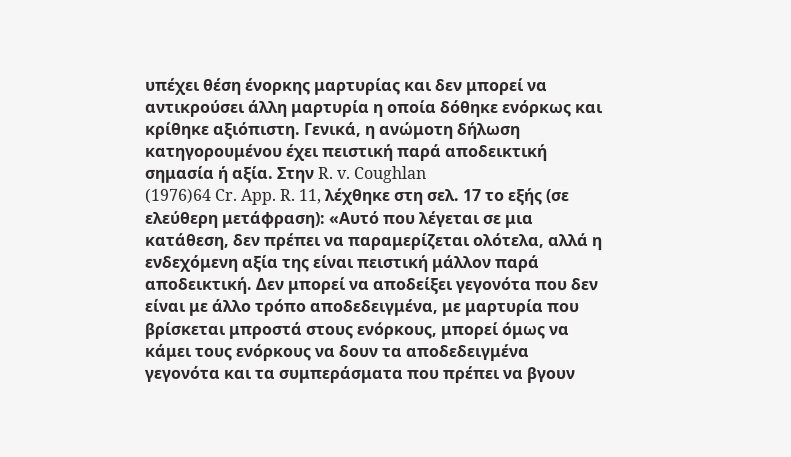υπέχει θέση ένορκης μαρτυρίας και δεν μπορεί να αντικρούσει άλλη μαρτυρία η οποία δόθηκε ενόρκως και κρίθηκε αξιόπιστη. Γενικά, η ανώμοτη δήλωση κατηγορουμένου έχει πειστική παρά αποδεικτική σημασία ή αξία. Στην R. v. Coughlan
(1976)64 Cr. App. R. 11, λέχθηκε στη σελ. 17 το εξής (σε ελεύθερη μετάφραση): «Αυτό που λέγεται σε μια κατάθεση, δεν πρέπει να παραμερίζεται ολότελα, αλλά η ενδεχόμενη αξία της είναι πειστική μάλλον παρά αποδεικτική. Δεν μπορεί να αποδείξει γεγονότα που δεν είναι με άλλο τρόπο αποδεδειγμένα, με μαρτυρία που βρίσκεται μπροστά στους ενόρκους, μπορεί όμως να κάμει τους ενόρκους να δουν τα αποδεδειγμένα γεγονότα και τα συμπεράσματα που πρέπει να βγουν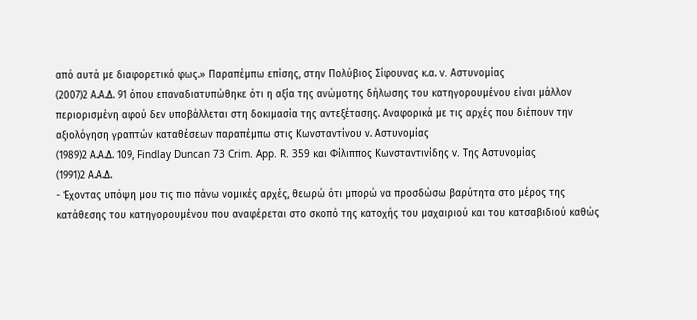από αυτά με διαφορετικό φως.» Παραπέμπω επίσης, στην Πολύβιος Σίφουνας κ.α. v. Αστυνομίας
(2007)2 Α.Α.Δ. 91 όπου επαναδιατυπώθηκε ότι η αξία της ανώμοτης δήλωσης του κατηγορουμένου είναι μάλλον περιορισμένη αφού δεν υποβάλλεται στη δοκιμασία της αντεξέτασης. Αναφορικά με τις αρχές που διέπουν την αξιολόγηση γραπτών καταθέσεων παραπέμπω στις Κωνσταντίνου ν. Αστυνομίας
(1989)2 Α.Α.Δ. 109, Findlay Duncan 73 Crim. App. R. 359 και Φίλιππος Κωνσταντινίδης v. Της Αστυνομίας
(1991)2 Α.Α.Δ.
- Έχοντας υπόψη μου τις πιο πάνω νομικές αρχές, θεωρώ ότι μπορώ να προσδώσω βαρύτητα στο μέρος της κατάθεσης του κατηγορουμένου που αναφέρεται στο σκοπό της κατοχής του μαχαιριού και του κατσαβιδιού καθώς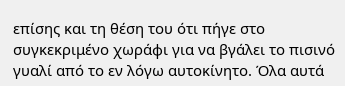επίσης και τη θέση του ότι πήγε στο συγκεκριμένο χωράφι για να βγάλει το πισινό γυαλί από το εν λόγω αυτοκίνητο. Όλα αυτά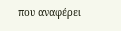που αναφέρει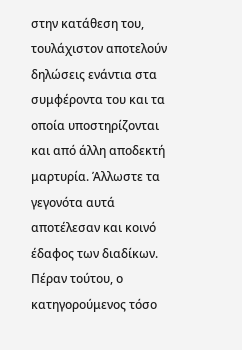στην κατάθεση του, τουλάχιστον αποτελούν δηλώσεις ενάντια στα συμφέροντα του και τα οποία υποστηρίζονται και από άλλη αποδεκτή μαρτυρία. Άλλωστε τα γεγονότα αυτά αποτέλεσαν και κοινό έδαφος των διαδίκων. Πέραν τούτου, ο κατηγορούμενος τόσο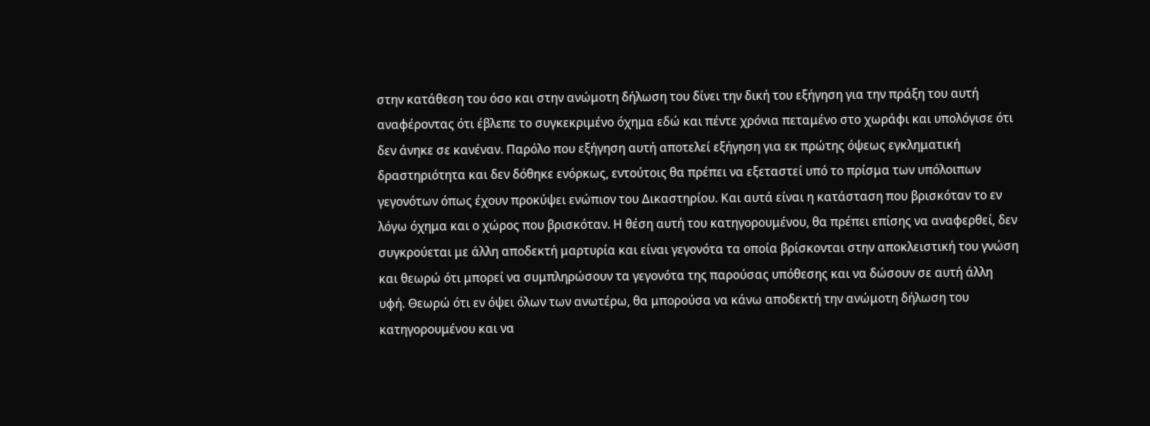στην κατάθεση του όσο και στην ανώμοτη δήλωση του δίνει την δική του εξήγηση για την πράξη του αυτή αναφέροντας ότι έβλεπε το συγκεκριμένο όχημα εδώ και πέντε χρόνια πεταμένο στο χωράφι και υπολόγισε ότι δεν άνηκε σε κανέναν. Παρόλο που εξήγηση αυτή αποτελεί εξήγηση για εκ πρώτης όψεως εγκληματική δραστηριότητα και δεν δόθηκε ενόρκως, εντούτοις θα πρέπει να εξεταστεί υπό το πρίσμα των υπόλοιπων γεγονότων όπως έχουν προκύψει ενώπιον του Δικαστηρίου. Και αυτά είναι η κατάσταση που βρισκόταν το εν λόγω όχημα και ο χώρος που βρισκόταν. Η θέση αυτή του κατηγορουμένου, θα πρέπει επίσης να αναφερθεί, δεν συγκρούεται με άλλη αποδεκτή μαρτυρία και είναι γεγονότα τα οποία βρίσκονται στην αποκλειστική του γνώση και θεωρώ ότι μπορεί να συμπληρώσουν τα γεγονότα της παρούσας υπόθεσης και να δώσουν σε αυτή άλλη υφή. Θεωρώ ότι εν όψει όλων των ανωτέρω, θα μπορούσα να κάνω αποδεκτή την ανώμοτη δήλωση του κατηγορουμένου και να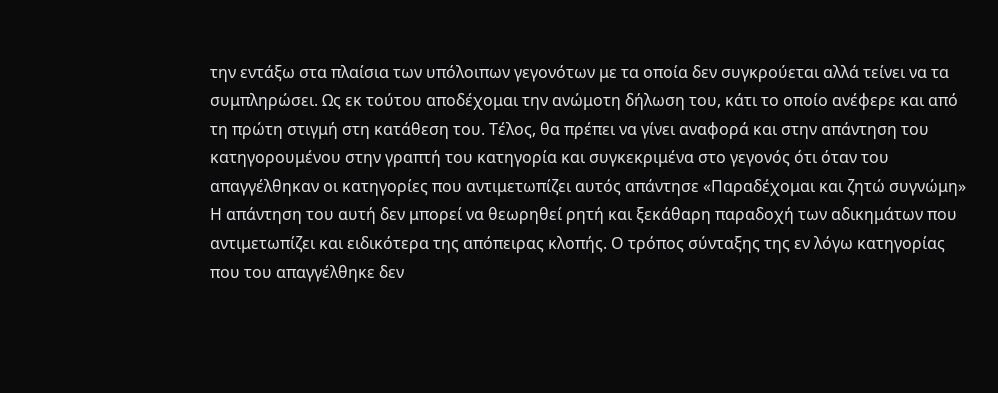την εντάξω στα πλαίσια των υπόλοιπων γεγονότων με τα οποία δεν συγκρούεται αλλά τείνει να τα συμπληρώσει. Ως εκ τούτου αποδέχομαι την ανώμοτη δήλωση του, κάτι το οποίο ανέφερε και από τη πρώτη στιγμή στη κατάθεση του. Τέλος, θα πρέπει να γίνει αναφορά και στην απάντηση του κατηγορουμένου στην γραπτή του κατηγορία και συγκεκριμένα στο γεγονός ότι όταν του απαγγέλθηκαν οι κατηγορίες που αντιμετωπίζει αυτός απάντησε «Παραδέχομαι και ζητώ συγνώμη» Η απάντηση του αυτή δεν μπορεί να θεωρηθεί ρητή και ξεκάθαρη παραδοχή των αδικημάτων που αντιμετωπίζει και ειδικότερα της απόπειρας κλοπής. Ο τρόπος σύνταξης της εν λόγω κατηγορίας που του απαγγέλθηκε δεν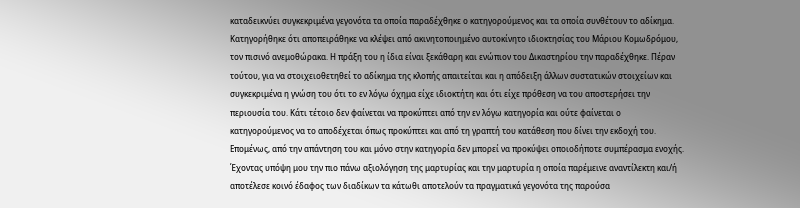καταδεικνύει συγκεκριμένα γεγονότα τα οποία παραδέχθηκε ο κατηγορούμενος και τα οποία συνθέτουν το αδίκημα. Κατηγορήθηκε ότι αποπειράθηκε να κλέψει από ακινητοποιημένο αυτοκίνητο ιδιοκτησίας του Μάριου Κομωδρόμου, τον πισινό ανεμοθώρακα. Η πράξη του η ίδια είναι ξεκάθαρη και ενώπιον του Δικαστηρίου την παραδέχθηκε. Πέραν τούτου, για να στοιχειοθετηθεί το αδίκημα της κλοπής απαιτείται και η απόδειξη άλλων συστατικών στοιχείων και συγκεκριμένα η γνώση του ότι το εν λόγω όχημα είχε ιδιοκτήτη και ότι είχε πρόθεση να του αποστερήσει την περιουσία του. Κάτι τέτοιο δεν φαίνεται να προκύπτει από την εν λόγω κατηγορία και ούτε φαίνεται ο κατηγορούμενος να το αποδέχεται όπως προκύπτει και από τη γραπτή του κατάθεση που δίνει την εκδοχή του. Επομένως, από την απάντηση του και μόνο στην κατηγορία δεν μπορεί να προκύψει οποιοδήποτε συμπέρασμα ενοχής. Έχοντας υπόψη μου την πιο πάνω αξιολόγηση της μαρτυρίας και την μαρτυρία η οποία παρέμεινε αναντίλεκτη και/ή αποτέλεσε κοινό έδαφος των διαδίκων τα κάτωθι αποτελούν τα πραγματικά γεγονότα της παρούσα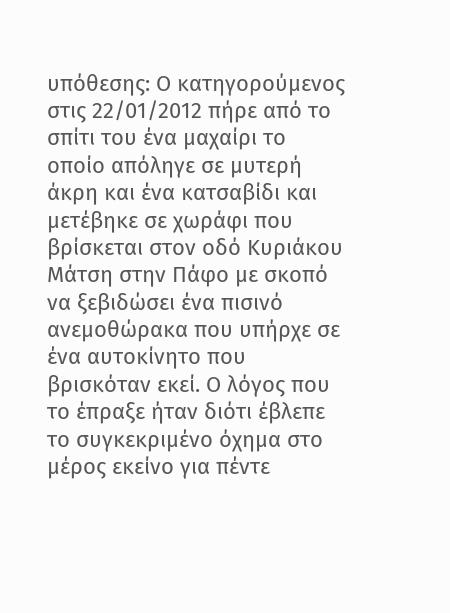υπόθεσης: Ο κατηγορούμενος στις 22/01/2012 πήρε από το σπίτι του ένα μαχαίρι το οποίο απόληγε σε μυτερή άκρη και ένα κατσαβίδι και μετέβηκε σε χωράφι που βρίσκεται στον οδό Κυριάκου Μάτση στην Πάφο με σκοπό να ξεβιδώσει ένα πισινό ανεμοθώρακα που υπήρχε σε ένα αυτοκίνητο που βρισκόταν εκεί. Ο λόγος που το έπραξε ήταν διότι έβλεπε το συγκεκριμένο όχημα στο μέρος εκείνο για πέντε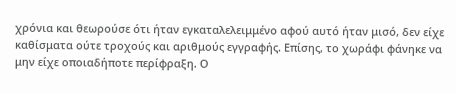χρόνια και θεωρούσε ότι ήταν εγκαταλελειμμένο αφού αυτό ήταν μισό, δεν είχε καθίσματα ούτε τροχούς και αριθμούς εγγραφής. Επίσης, το χωράφι φάνηκε να μην είχε οποιαδήποτε περίφραξη. Ο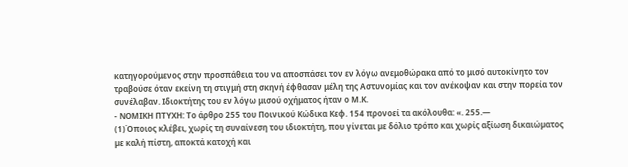κατηγορούμενος στην προσπάθεια του να αποσπάσει τον εν λόγω ανεμοθώρακα από το μισό αυτοκίνητο τον τραβούσε όταν εκείνη τη στιγμή στη σκηνή έφθασαν μέλη της Αστυνομίας και τον ανέκοψαν και στην πορεία τον συνέλαβαν. Ιδιοκτήτης του εν λόγω μισού οχήματος ήταν ο Μ.Κ.
- ΝΟΜΙΚΗ ΠΤΥΧΗ: Το άρθρο 255 του Ποινικού Κώδικα Κεφ. 154 προνοεί τα ακόλουθα: «. 255.—
(1)Όποιος κλέβει, χωρίς τη συναίνεση του ιδιοκτήτη, που γίνεται µε δόλιο τρόπο και χωρίς αξίωση δικαιώµατος µε καλή πίστη, αποκτά κατοχή και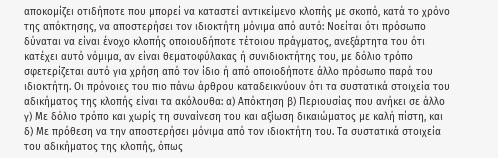αποκοµίζει οτιδήποτε που µπορεί να καταστεί αντικείµενο κλοπής µε σκοπό, κατά το χρόνο της απόκτησης, να αποστερήσει τον ιδιοκτήτη µόνιµα από αυτό: Νοείται ότι πρόσωπο δύναται να είναι ένοχο κλοπής οποιουδήποτε τέτοιου πράγµατος, ανεξάρτητα του ότι κατέχει αυτό νόµιµα, αν είναι θεµατοφύλακας ή συνιδιοκτήτης του, µε δόλιο τρόπο σφετερίζεται αυτό για χρήση από τον ίδιο ή από οποιοδήποτε άλλο πρόσωπο παρά του ιδιοκτήτη. Οι πρόνοιες τoυ πιο πάνω άρθρου καταδεικνύουν ότι τα συστατικά στοιχεία του αδικήματος της κλοπής είναι τα ακόλουθα: α) Απόκτηση β) Περιουσίας που ανήκει σε άλλο γ) Με δόλιο τρόπο και χωρίς τη συναίνεση του και αξίωση δικαιώματος με καλή πίστη, και δ) Με πρόθεση να την αποστερήσει μόνιμα από τον ιδιοκτήτη του. Τα συστατικά στοιχεία του αδικήματος της κλοπής, όπως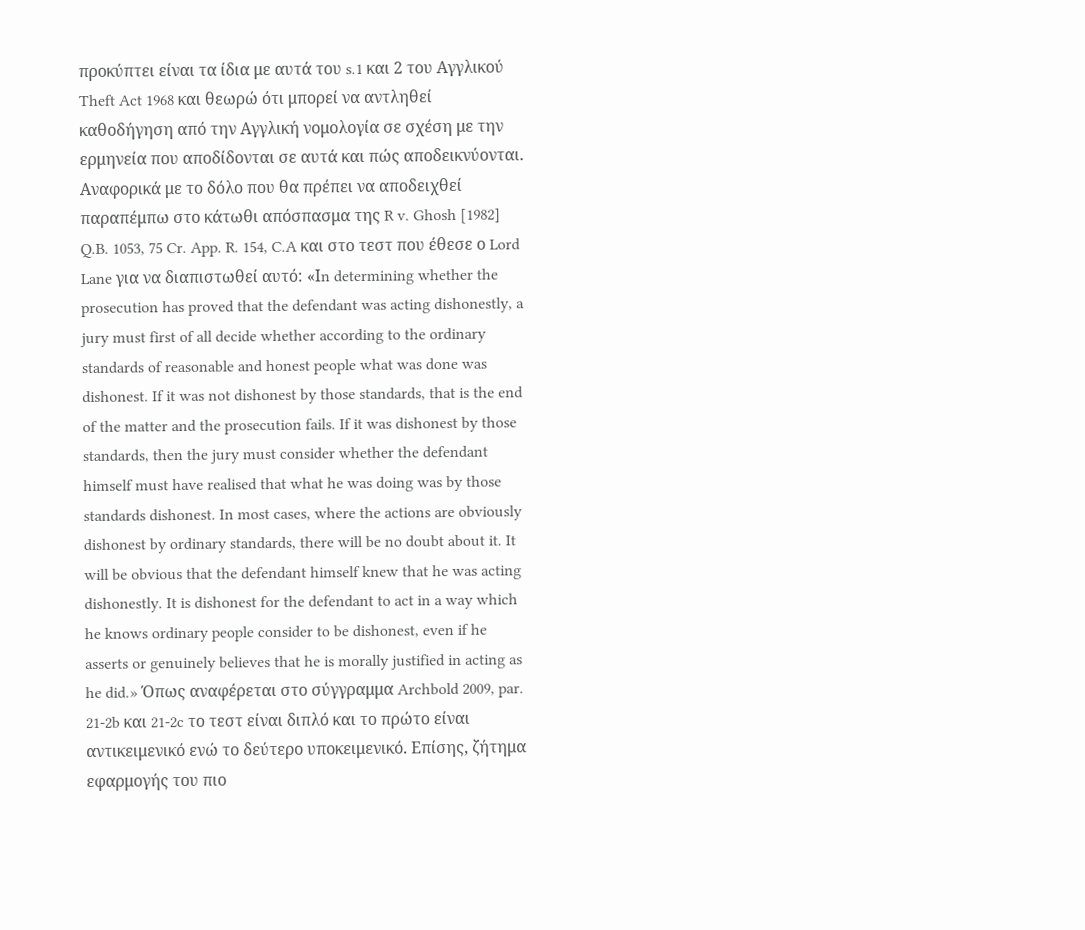προκύπτει είναι τα ίδια με αυτά του s.1 και 2 του Αγγλικού Theft Act 1968 και θεωρώ ότι μπορεί να αντληθεί καθοδήγηση από την Αγγλική νομολογία σε σχέση με την ερμηνεία που αποδίδονται σε αυτά και πώς αποδεικνύονται. Αναφορικά με το δόλο που θα πρέπει να αποδειχθεί παραπέμπω στο κάτωθι απόσπασμα της R v. Ghosh [1982] Q.B. 1053, 75 Cr. App. R. 154, C.A και στο τεστ που έθεσε ο Lord Lane για να διαπιστωθεί αυτό: «Ιn determining whether the prosecution has proved that the defendant was acting dishonestly, a jury must first of all decide whether according to the ordinary standards of reasonable and honest people what was done was dishonest. If it was not dishonest by those standards, that is the end of the matter and the prosecution fails. If it was dishonest by those standards, then the jury must consider whether the defendant himself must have realised that what he was doing was by those standards dishonest. In most cases, where the actions are obviously dishonest by ordinary standards, there will be no doubt about it. It will be obvious that the defendant himself knew that he was acting dishonestly. It is dishonest for the defendant to act in a way which he knows ordinary people consider to be dishonest, even if he asserts or genuinely believes that he is morally justified in acting as he did.» Όπως αναφέρεται στο σύγγραμμα Archbold 2009, par. 21-2b και 21-2c το τεστ είναι διπλό και το πρώτο είναι αντικειμενικό ενώ το δεύτερο υποκειμενικό. Επίσης, ζήτημα εφαρμογής του πιο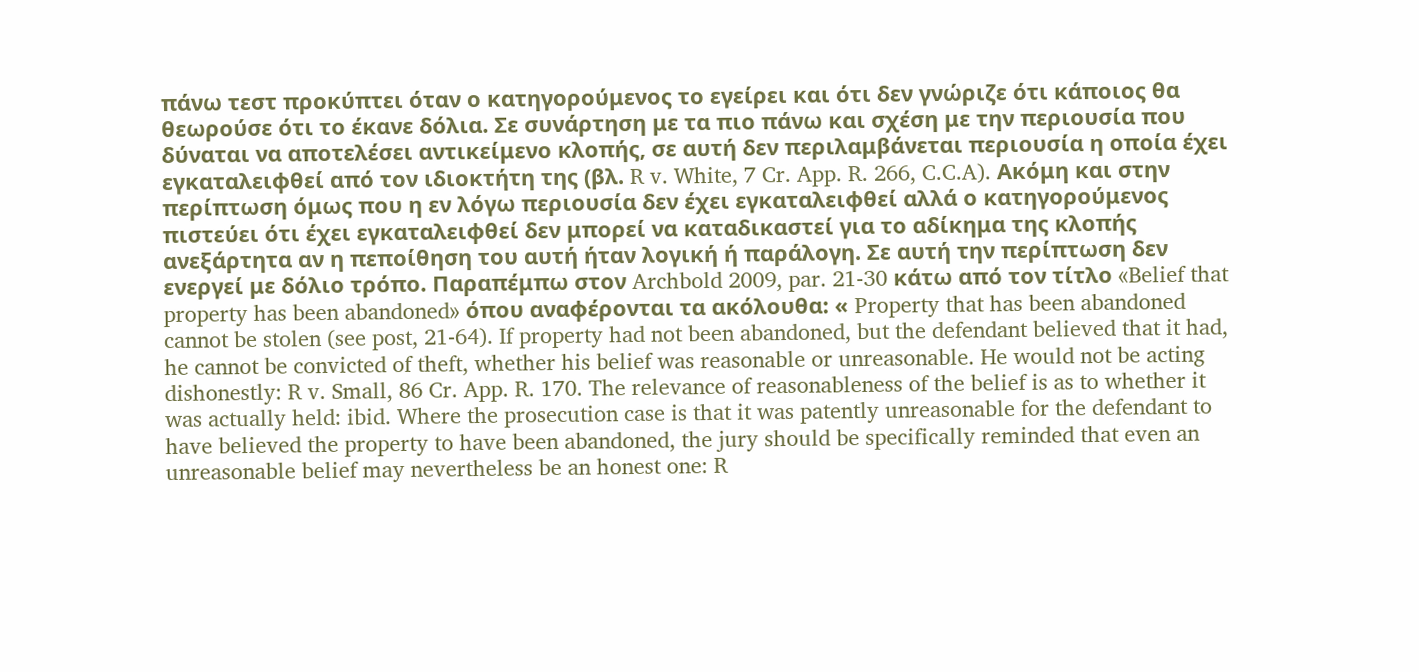πάνω τεστ προκύπτει όταν ο κατηγορούμενος το εγείρει και ότι δεν γνώριζε ότι κάποιος θα θεωρούσε ότι το έκανε δόλια. Σε συνάρτηση με τα πιο πάνω και σχέση με την περιουσία που δύναται να αποτελέσει αντικείμενο κλοπής, σε αυτή δεν περιλαμβάνεται περιουσία η οποία έχει εγκαταλειφθεί από τον ιδιοκτήτη της (βλ. R v. White, 7 Cr. App. R. 266, C.C.A). Ακόμη και στην περίπτωση όμως που η εν λόγω περιουσία δεν έχει εγκαταλειφθεί αλλά ο κατηγορούμενος πιστεύει ότι έχει εγκαταλειφθεί δεν μπορεί να καταδικαστεί για το αδίκημα της κλοπής ανεξάρτητα αν η πεποίθηση του αυτή ήταν λογική ή παράλογη. Σε αυτή την περίπτωση δεν ενεργεί με δόλιο τρόπο. Παραπέμπω στον Archbold 2009, par. 21-30 κάτω από τον τίτλο «Belief that property has been abandoned» όπου αναφέρονται τα ακόλουθα: « Property that has been abandoned cannot be stolen (see post, 21-64). If property had not been abandoned, but the defendant believed that it had, he cannot be convicted of theft, whether his belief was reasonable or unreasonable. He would not be acting dishonestly: R v. Small, 86 Cr. App. R. 170. The relevance of reasonableness of the belief is as to whether it was actually held: ibid. Where the prosecution case is that it was patently unreasonable for the defendant to have believed the property to have been abandoned, the jury should be specifically reminded that even an unreasonable belief may nevertheless be an honest one: R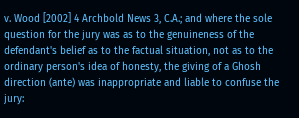v. Wood [2002] 4 Archbold News 3, C.A.; and where the sole question for the jury was as to the genuineness of the defendant's belief as to the factual situation, not as to the ordinary person's idea of honesty, the giving of a Ghosh direction (ante) was inappropriate and liable to confuse the jury: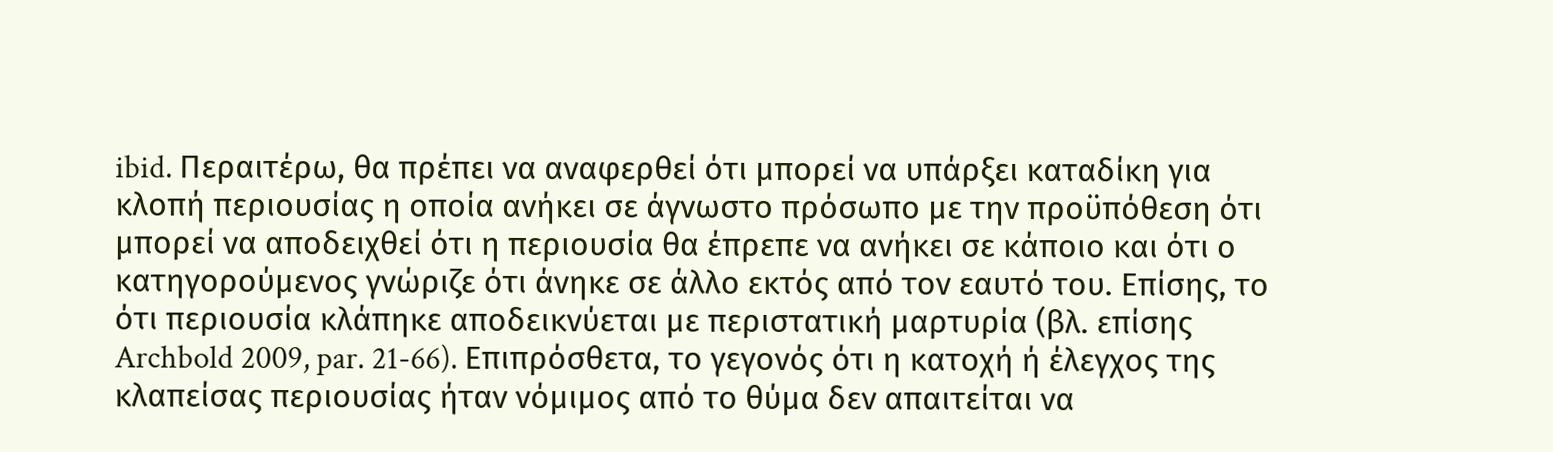ibid. Περαιτέρω, θα πρέπει να αναφερθεί ότι μπορεί να υπάρξει καταδίκη για κλοπή περιουσίας η οποία ανήκει σε άγνωστο πρόσωπο με την προϋπόθεση ότι μπορεί να αποδειχθεί ότι η περιουσία θα έπρεπε να ανήκει σε κάποιο και ότι ο κατηγορούμενος γνώριζε ότι άνηκε σε άλλο εκτός από τον εαυτό του. Επίσης, το ότι περιουσία κλάπηκε αποδεικνύεται με περιστατική μαρτυρία (βλ. επίσης Archbold 2009, par. 21-66). Eπιπρόσθετα, το γεγονός ότι η κατοχή ή έλεγχος της κλαπείσας περιουσίας ήταν νόμιμος από το θύμα δεν απαιτείται να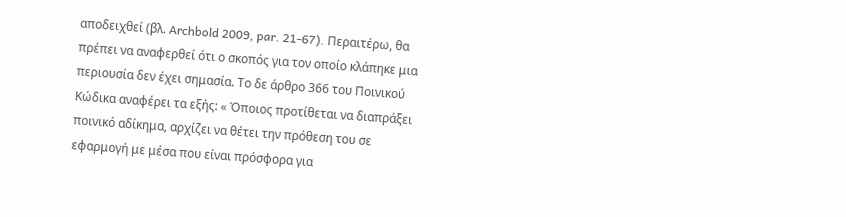αποδειχθεί (βλ. Archbold 2009, par. 21-67). Περαιτέρω, θα πρέπει να αναφερθεί ότι ο σκοπός για τον οποίο κλάπηκε μια περιουσία δεν έχει σημασία. Το δε άρθρο 366 του Ποινικού Κώδικα αναφέρει τα εξής: « Όποιος προτίθεται να διαπράξει ποινικό αδίκημα, αρχίζει να θέτει την πρόθεση του σε εφαρμογή με μέσα που είναι πρόσφορα για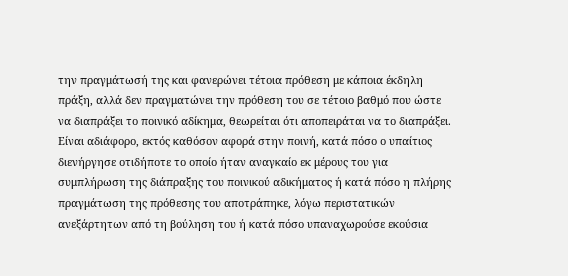την πραγμάτωσή της και φανερώνει τέτοια πρόθεση με κάποια έκδηλη πράξη, αλλά δεν πραγματώνει την πρόθεση του σε τέτοιο βαθμό που ώστε να διαπράξει το ποινικό αδίκημα, θεωρείται ότι αποπειράται να το διαπράξει. Είναι αδιάφορο, εκτός καθόσον αφορά στην ποινή, κατά πόσο ο υπαίτιος διενήργησε οτιδήποτε το οποίο ήταν αναγκαίο εκ μέρους του για συμπλήρωση της διάπραξης του ποινικού αδικήματος ή κατά πόσο η πλήρης πραγμάτωση της πρόθεσης του αποτράπηκε, λόγω περιστατικών ανεξάρτητων από τη βούληση του ή κατά πόσο υπαναχωρούσε εκούσια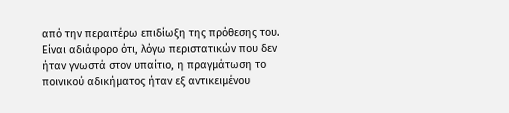από την περαιτέρω επιδίωξη της πρόθεσης του. Είναι αδιάφορο ότι, λόγω περιστατικών που δεν ήταν γνωστά στον υπαίτιο, η πραγμάτωση το ποινικού αδικήματος ήταν εξ αντικειμένου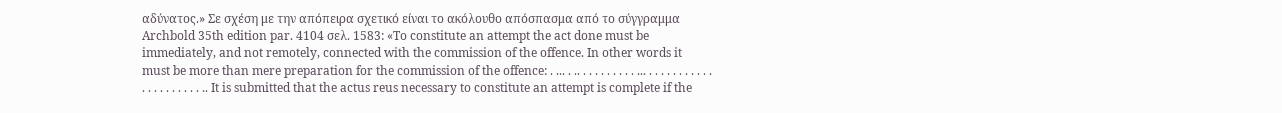αδύνατος.» Σε σχέση με την απόπειρα σχετικό είναι το ακόλουθο απόσπασμα από το σύγγραμμα Archbold 35th edition par. 4104 σελ. 1583: «To constitute an attempt the act done must be immediately, and not remotely, connected with the commission of the offence. In other words it must be more than mere preparation for the commission of the offence: . ... . .. . . . . . . . . . ... . . . . . . . . . . . . . . . . . . . . . .. It is submitted that the actus reus necessary to constitute an attempt is complete if the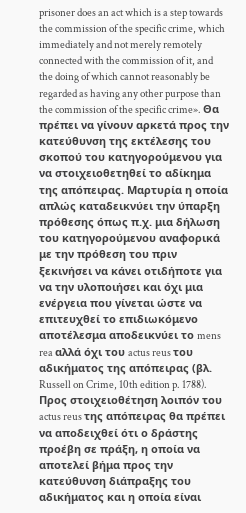prisoner does an act which is a step towards the commission of the specific crime, which immediately and not merely remotely connected with the commission of it, and the doing of which cannot reasonably be regarded as having any other purpose than the commission of the specific crime». Θα πρέπει να γίνουν αρκετά προς την κατεύθυνση της εκτέλεσης του σκοπού του κατηγορούμενου για να στοιχειοθετηθεί το αδίκημα της απόπειρας. Μαρτυρία η οποία απλώς καταδεικνύει την ύπαρξη πρόθεσης όπως π.χ. μια δήλωση του κατηγορούμενου αναφορικά με την πρόθεση του πριν ξεκινήσει να κάνει οτιδήποτε για να την υλοποιήσει και όχι μια ενέργεια που γίνεται ώστε να επιτευχθεί το επιδιωκόμενο αποτέλεσμα αποδεικνύει το mens rea αλλά όχι του actus reus του αδικήματος της απόπειρας (βλ. Russell on Crime, 10th edition p. 1788). Προς στοιχειοθέτηση λοιπόν του actus reus της απόπειρας θα πρέπει να αποδειχθεί ότι ο δράστης προέβη σε πράξη, η οποία να αποτελεί βήμα προς την κατεύθυνση διάπραξης του αδικήματος και η οποία είναι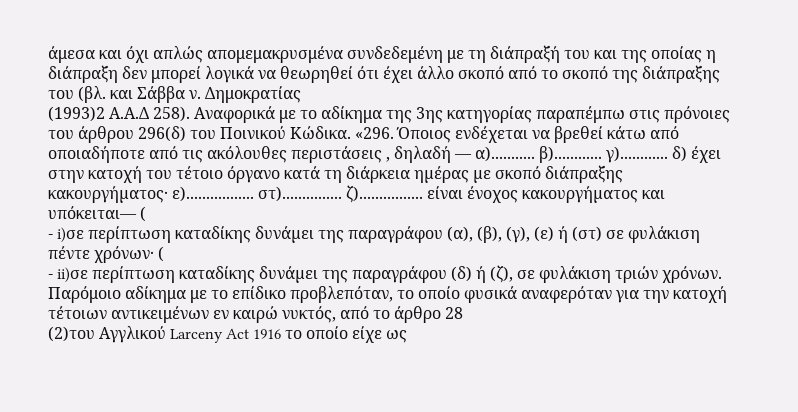άμεσα και όχι απλώς απομεμακρυσμένα συνδεδεμένη με τη διάπραξή του και της οποίας η διάπραξη δεν μπορεί λογικά να θεωρηθεί ότι έχει άλλο σκοπό από το σκοπό της διάπραξης του (βλ. και Σάββα ν. Δημοκρατίας
(1993)2 Α.Α.Δ 258). Αναφορικά με το αδίκημα της 3ης κατηγορίας παραπέμπω στις πρόνοιες του άρθρου 296(δ) του Ποινικού Κώδικα. «296. Όποιος ενδέχεται να βρεθεί κάτω από οποιαδήποτε από τις ακόλουθες περιστάσεις , δηλαδή — α)........... β)............ γ)............ δ) έχει στην κατοχή του τέτοιο όργανο κατά τη διάρκεια ηµέρας µε σκοπό διάπραξης κακουργήµατος· ε)................. στ)............... ζ)................ είναι ένοχος κακουργήµατος και υπόκειται— (
- i)σε περίπτωση καταδίκης δυνάµει της παραγράφου (α), (β), (γ), (ε) ή (στ) σε φυλάκιση πέντε χρόνων· (
- ii)σε περίπτωση καταδίκης δυνάµει της παραγράφου (δ) ή (ζ), σε φυλάκιση τριών χρόνων. Παρόμοιο αδίκημα με το επίδικο προβλεπόταν, το οποίο φυσικά αναφερόταν για την κατοχή τέτοιων αντικειμένων εν καιρώ νυκτός, από το άρθρο 28
(2)του Αγγλικού Larceny Act 1916 το οποίο είχε ως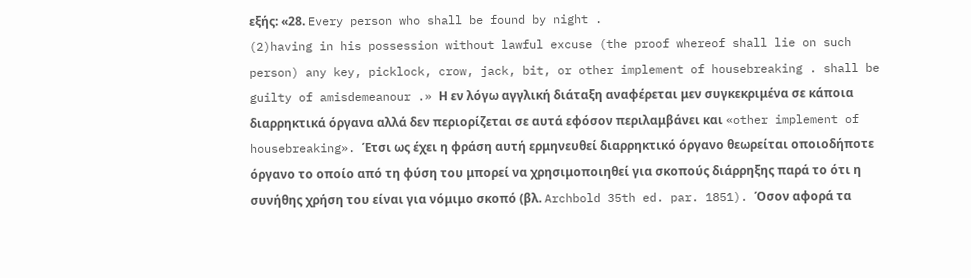εξής: «28. Every person who shall be found by night .
(2)having in his possession without lawful excuse (the proof whereof shall lie on such person) any key, picklock, crow, jack, bit, or other implement of housebreaking . shall be guilty of amisdemeanour .» Η εν λόγω αγγλική διάταξη αναφέρεται μεν συγκεκριμένα σε κάποια διαρρηκτικά όργανα αλλά δεν περιορίζεται σε αυτά εφόσον περιλαμβάνει και «other implement of housebreaking». Έτσι ως έχει η φράση αυτή ερμηνευθεί διαρρηκτικό όργανο θεωρείται οποιοδήποτε όργανο το οποίο από τη φύση του μπορεί να χρησιμοποιηθεί για σκοπούς διάρρηξης παρά το ότι η συνήθης χρήση του είναι για νόμιμο σκοπό (βλ. Archbold 35th ed. par. 1851). Όσον αφορά τα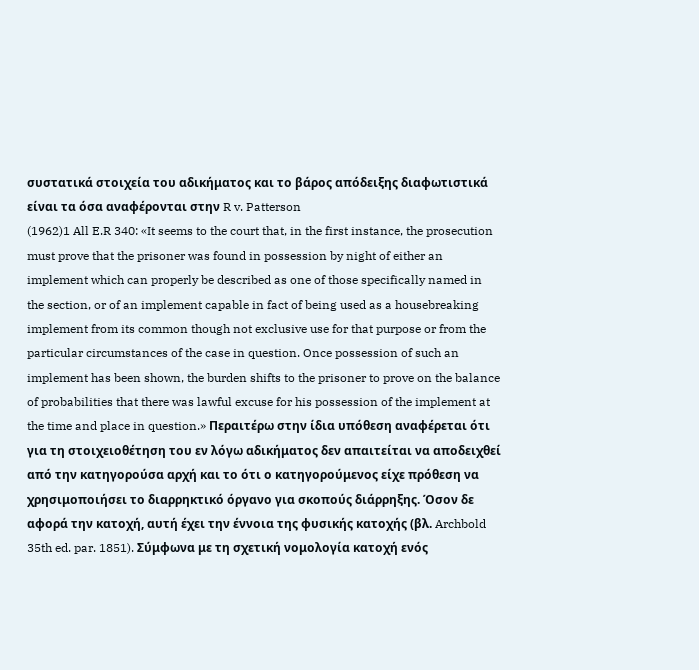συστατικά στοιχεία του αδικήματος και το βάρος απόδειξης διαφωτιστικά είναι τα όσα αναφέρονται στην R v. Patterson
(1962)1 All E.R 340: «It seems to the court that, in the first instance, the prosecution must prove that the prisoner was found in possession by night of either an implement which can properly be described as one of those specifically named in the section, or of an implement capable in fact of being used as a housebreaking implement from its common though not exclusive use for that purpose or from the particular circumstances of the case in question. Once possession of such an implement has been shown, the burden shifts to the prisoner to prove on the balance of probabilities that there was lawful excuse for his possession of the implement at the time and place in question.» Περαιτέρω στην ίδια υπόθεση αναφέρεται ότι για τη στοιχειοθέτηση του εν λόγω αδικήματος δεν απαιτείται να αποδειχθεί από την κατηγορούσα αρχή και το ότι ο κατηγορούμενος είχε πρόθεση να χρησιμοποιήσει το διαρρηκτικό όργανο για σκοπούς διάρρηξης. Όσον δε αφορά την κατοχή, αυτή έχει την έννοια της φυσικής κατοχής (βλ. Archbold 35th ed. par. 1851). Σύμφωνα με τη σχετική νομολογία κατοχή ενός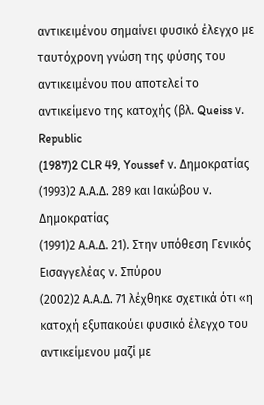αντικειμένου σημαίνει φυσικό έλεγχο με ταυτόχρονη γνώση της φύσης του αντικειμένου που αποτελεί το αντικείμενο της κατοχής (βλ. Queiss ν. Republic
(1987)2 CLR 49, Youssef ν. Δημοκρατίας
(1993)2 Α.Α.Δ. 289 και Ιακώβου ν. Δημοκρατίας
(1991)2 Α.Α.Δ. 21). Στην υπόθεση Γενικός Εισαγγελέας ν. Σπύρου
(2002)2 Α.Α.Δ. 71 λέχθηκε σχετικά ότι «η κατοχή εξυπακούει φυσικό έλεγχο του αντικείμενου μαζί με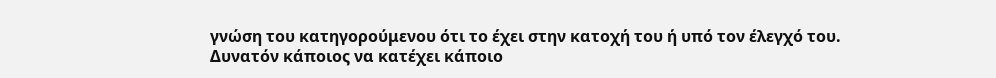γνώση του κατηγορούμενου ότι το έχει στην κατοχή του ή υπό τον έλεγχό του. Δυνατόν κάποιος να κατέχει κάποιο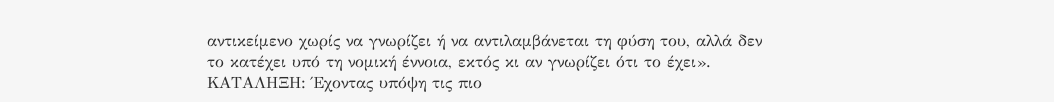αντικείμενο χωρίς να γνωρίζει ή να αντιλαμβάνεται τη φύση του, αλλά δεν το κατέχει υπό τη νομική έννοια, εκτός κι αν γνωρίζει ότι το έχει». ΚΑΤΑΛΗΞΗ: Έχοντας υπόψη τις πιο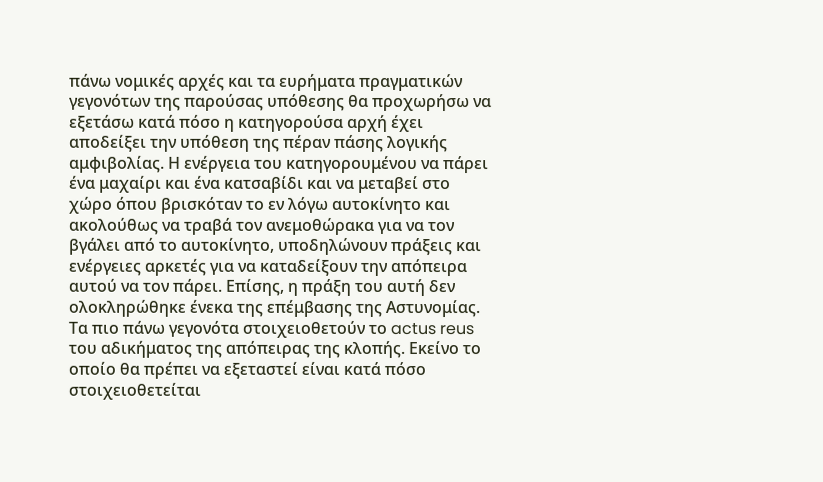πάνω νομικές αρχές και τα ευρήματα πραγματικών γεγονότων της παρούσας υπόθεσης θα προχωρήσω να εξετάσω κατά πόσο η κατηγορούσα αρχή έχει αποδείξει την υπόθεση της πέραν πάσης λογικής αμφιβολίας. Η ενέργεια του κατηγορουμένου να πάρει ένα μαχαίρι και ένα κατσαβίδι και να μεταβεί στο χώρο όπου βρισκόταν το εν λόγω αυτοκίνητο και ακολούθως να τραβά τον ανεμοθώρακα για να τον βγάλει από το αυτοκίνητο, υποδηλώνουν πράξεις και ενέργειες αρκετές για να καταδείξουν την απόπειρα αυτού να τον πάρει. Επίσης, η πράξη του αυτή δεν ολοκληρώθηκε ένεκα της επέμβασης της Αστυνομίας. Τα πιο πάνω γεγονότα στοιχειοθετούν το actus reus του αδικήματος της απόπειρας της κλοπής. Εκείνο το οποίο θα πρέπει να εξεταστεί είναι κατά πόσο στοιχειοθετείται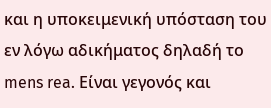και η υποκειμενική υπόσταση του εν λόγω αδικήματος δηλαδή το mens rea. Είναι γεγονός και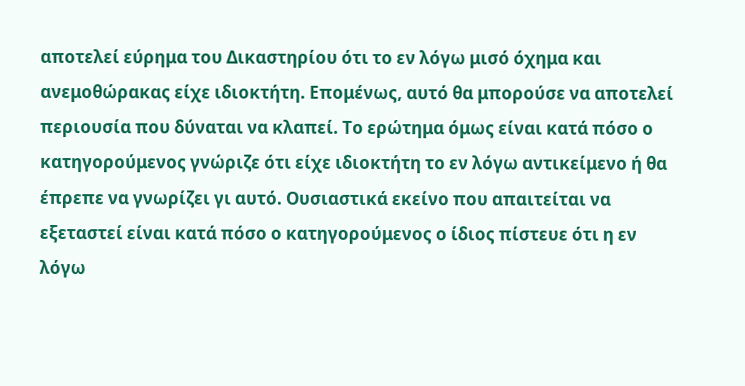αποτελεί εύρημα του Δικαστηρίου ότι το εν λόγω μισό όχημα και ανεμοθώρακας είχε ιδιοκτήτη. Επομένως, αυτό θα μπορούσε να αποτελεί περιουσία που δύναται να κλαπεί. Το ερώτημα όμως είναι κατά πόσο ο κατηγορούμενος γνώριζε ότι είχε ιδιοκτήτη το εν λόγω αντικείμενο ή θα έπρεπε να γνωρίζει γι αυτό. Ουσιαστικά εκείνο που απαιτείται να εξεταστεί είναι κατά πόσο ο κατηγορούμενος ο ίδιος πίστευε ότι η εν λόγω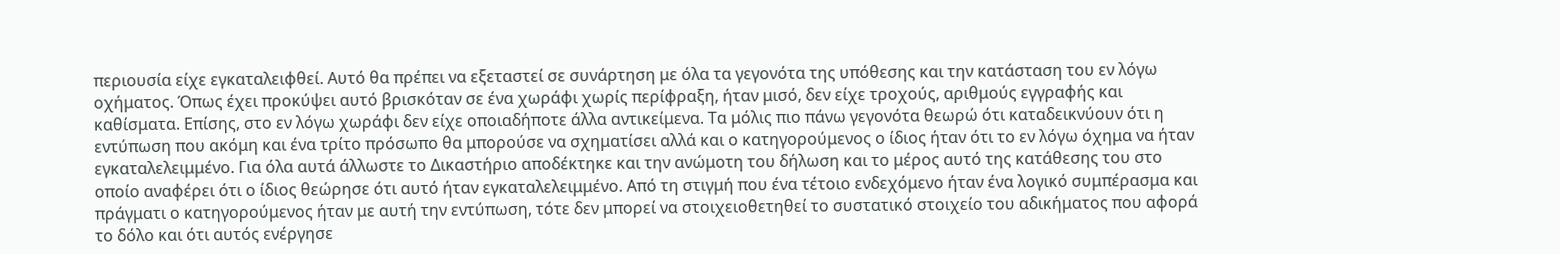περιουσία είχε εγκαταλειφθεί. Αυτό θα πρέπει να εξεταστεί σε συνάρτηση με όλα τα γεγονότα της υπόθεσης και την κατάσταση του εν λόγω οχήματος. Όπως έχει προκύψει αυτό βρισκόταν σε ένα χωράφι χωρίς περίφραξη, ήταν μισό, δεν είχε τροχούς, αριθμούς εγγραφής και καθίσματα. Επίσης, στο εν λόγω χωράφι δεν είχε οποιαδήποτε άλλα αντικείμενα. Τα μόλις πιο πάνω γεγονότα θεωρώ ότι καταδεικνύουν ότι η εντύπωση που ακόμη και ένα τρίτο πρόσωπο θα μπορούσε να σχηματίσει αλλά και ο κατηγορούμενος ο ίδιος ήταν ότι το εν λόγω όχημα να ήταν εγκαταλελειμμένο. Για όλα αυτά άλλωστε το Δικαστήριο αποδέκτηκε και την ανώμοτη του δήλωση και το μέρος αυτό της κατάθεσης του στο οποίο αναφέρει ότι ο ίδιος θεώρησε ότι αυτό ήταν εγκαταλελειμμένο. Από τη στιγμή που ένα τέτοιο ενδεχόμενο ήταν ένα λογικό συμπέρασμα και πράγματι ο κατηγορούμενος ήταν με αυτή την εντύπωση, τότε δεν μπορεί να στοιχειοθετηθεί το συστατικό στοιχείο του αδικήματος που αφορά το δόλο και ότι αυτός ενέργησε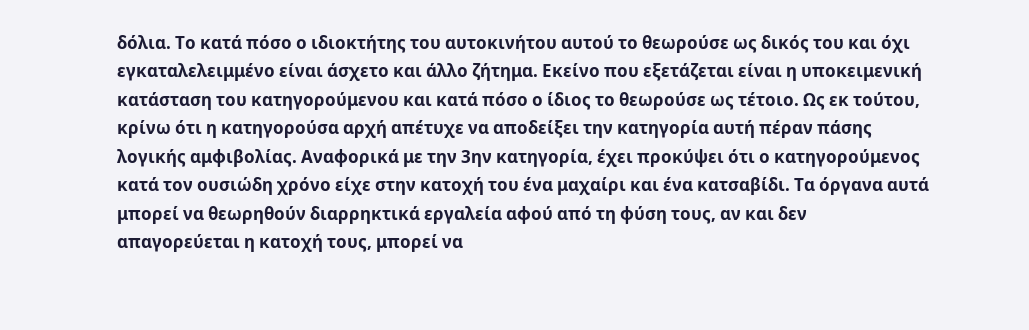δόλια. Το κατά πόσο ο ιδιοκτήτης του αυτοκινήτου αυτού το θεωρούσε ως δικός του και όχι εγκαταλελειμμένο είναι άσχετο και άλλο ζήτημα. Εκείνο που εξετάζεται είναι η υποκειμενική κατάσταση του κατηγορούμενου και κατά πόσο ο ίδιος το θεωρούσε ως τέτοιο. Ως εκ τούτου, κρίνω ότι η κατηγορούσα αρχή απέτυχε να αποδείξει την κατηγορία αυτή πέραν πάσης λογικής αμφιβολίας. Αναφορικά με την 3ην κατηγορία, έχει προκύψει ότι ο κατηγορούμενος κατά τον ουσιώδη χρόνο είχε στην κατοχή του ένα μαχαίρι και ένα κατσαβίδι. Τα όργανα αυτά μπορεί να θεωρηθούν διαρρηκτικά εργαλεία αφού από τη φύση τους, αν και δεν απαγορεύεται η κατοχή τους, μπορεί να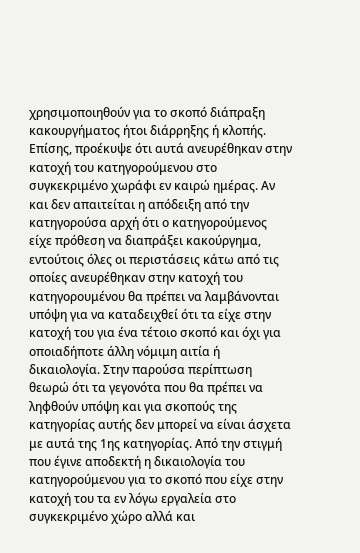χρησιμοποιηθούν για το σκοπό διάπραξη κακουργήματος ήτοι διάρρηξης ή κλοπής. Επίσης, προέκυψε ότι αυτά ανευρέθηκαν στην κατοχή του κατηγορούμενου στο συγκεκριμένο χωράφι εν καιρώ ημέρας. Αν και δεν απαιτείται η απόδειξη από την κατηγορούσα αρχή ότι ο κατηγορούμενος είχε πρόθεση να διαπράξει κακούργημα, εντούτοις όλες οι περιστάσεις κάτω από τις οποίες ανευρέθηκαν στην κατοχή του κατηγορουμένου θα πρέπει να λαμβάνονται υπόψη για να καταδειχθεί ότι τα είχε στην κατοχή του για ένα τέτοιο σκοπό και όχι για οποιαδήποτε άλλη νόμιμη αιτία ή δικαιολογία. Στην παρούσα περίπτωση θεωρώ ότι τα γεγονότα που θα πρέπει να ληφθούν υπόψη και για σκοπούς της κατηγορίας αυτής δεν μπορεί να είναι άσχετα με αυτά της 1ης κατηγορίας. Από την στιγμή που έγινε αποδεκτή η δικαιολογία του κατηγορούμενου για το σκοπό που είχε στην κατοχή του τα εν λόγω εργαλεία στο συγκεκριμένο χώρο αλλά και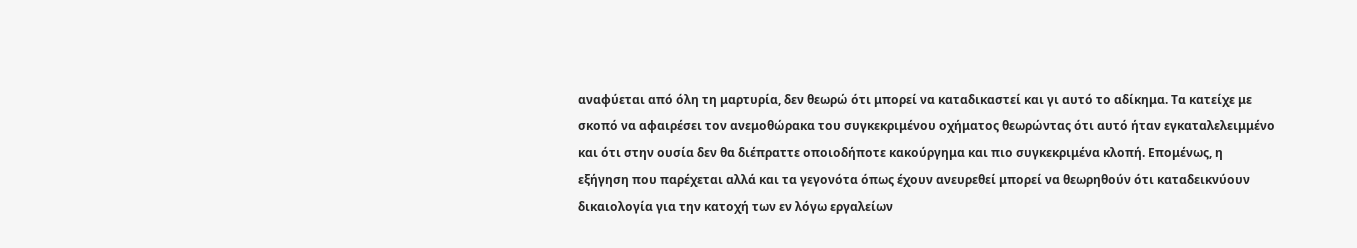αναφύεται από όλη τη μαρτυρία, δεν θεωρώ ότι μπορεί να καταδικαστεί και γι αυτό το αδίκημα. Τα κατείχε με σκοπό να αφαιρέσει τον ανεμοθώρακα του συγκεκριμένου οχήματος θεωρώντας ότι αυτό ήταν εγκαταλελειμμένο και ότι στην ουσία δεν θα διέπραττε οποιοδήποτε κακούργημα και πιο συγκεκριμένα κλοπή. Επομένως, η εξήγηση που παρέχεται αλλά και τα γεγονότα όπως έχουν ανευρεθεί μπορεί να θεωρηθούν ότι καταδεικνύουν δικαιολογία για την κατοχή των εν λόγω εργαλείων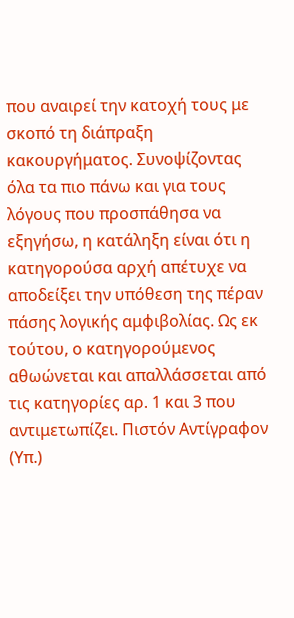που αναιρεί την κατοχή τους με σκοπό τη διάπραξη κακουργήματος. Συνοψίζοντας όλα τα πιο πάνω και για τους λόγους που προσπάθησα να εξηγήσω, η κατάληξη είναι ότι η κατηγορούσα αρχή απέτυχε να αποδείξει την υπόθεση της πέραν πάσης λογικής αμφιβολίας. Ως εκ τούτου, ο κατηγορούμενος αθωώνεται και απαλλάσσεται από τις κατηγορίες αρ. 1 και 3 που αντιμετωπίζει. Πιστόν Αντίγραφον (Υπ.)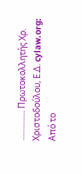............... Πρωτοκολλητής Χρ. Χριστοδούλου, Ε.Δ. cylaw.org: Από το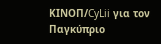ΚΙΝOΠ/CyLii για τον Παγκύπριο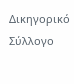Δικηγορικό Σύλλογο